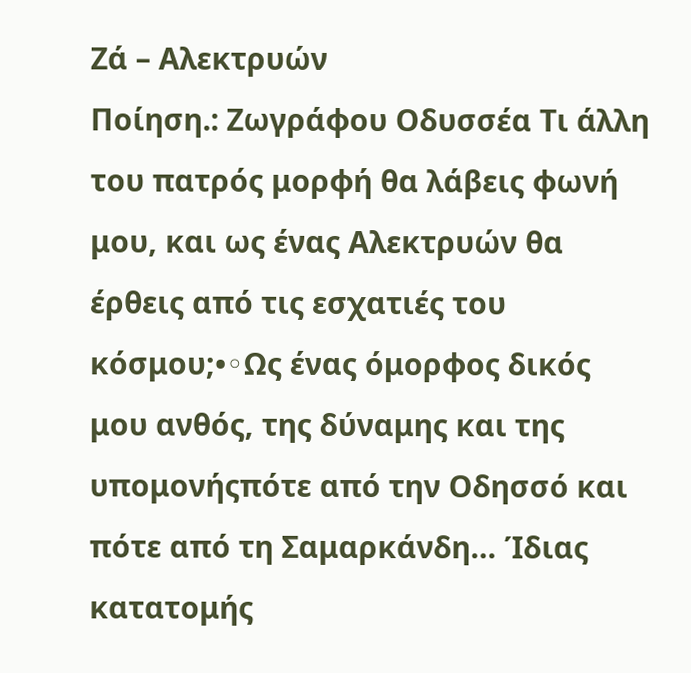Ζά – Αλεκτρυών
Ποίηση.: Ζωγράφου Οδυσσέα Τι άλλη του πατρός μορφή θα λάβεις φωνή μου, και ως ένας Αλεκτρυών θα έρθεις από τις εσχατιές του κόσμου;•◦Ως ένας όμορφος δικός μου ανθός, της δύναμης και της υπομονήςπότε από την Οδησσό και πότε από τη Σαμαρκάνδη… Ίδιας κατατομής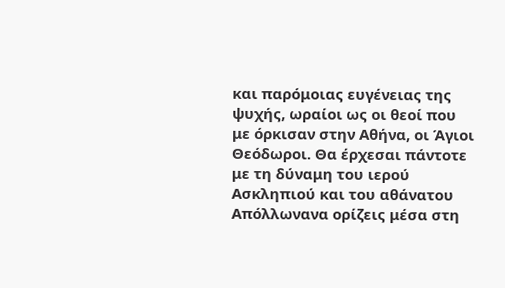και παρόμοιας ευγένειας της ψυχής, ωραίοι ως οι θεοί που με όρκισαν στην Αθήνα, οι Άγιοι Θεόδωροι. Θα έρχεσαι πάντοτε με τη δύναμη του ιερού Ασκληπιού και του αθάνατου Απόλλωνανα ορίζεις μέσα στη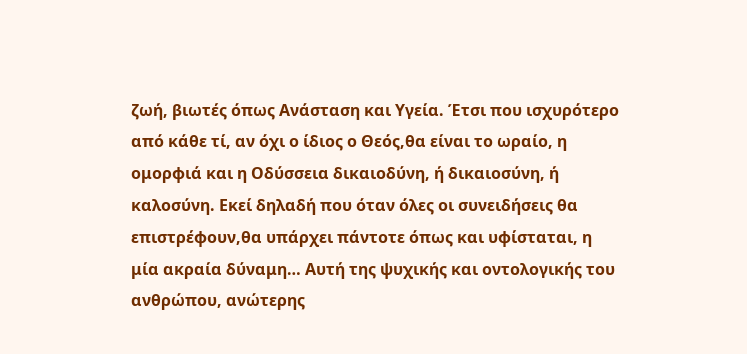ζωή, βιωτές όπως Ανάσταση και Υγεία. Έτσι που ισχυρότερο από κάθε τί, αν όχι ο ίδιος ο Θεός,θα είναι το ωραίο, η ομορφιά και η Οδύσσεια δικαιοδύνη, ή δικαιοσύνη, ή καλοσύνη. Εκεί δηλαδή που όταν όλες οι συνειδήσεις θα επιστρέφουν,θα υπάρχει πάντοτε όπως και υφίσταται, η μία ακραία δύναμη… Αυτή της ψυχικής και οντολογικής του ανθρώπου, ανώτερης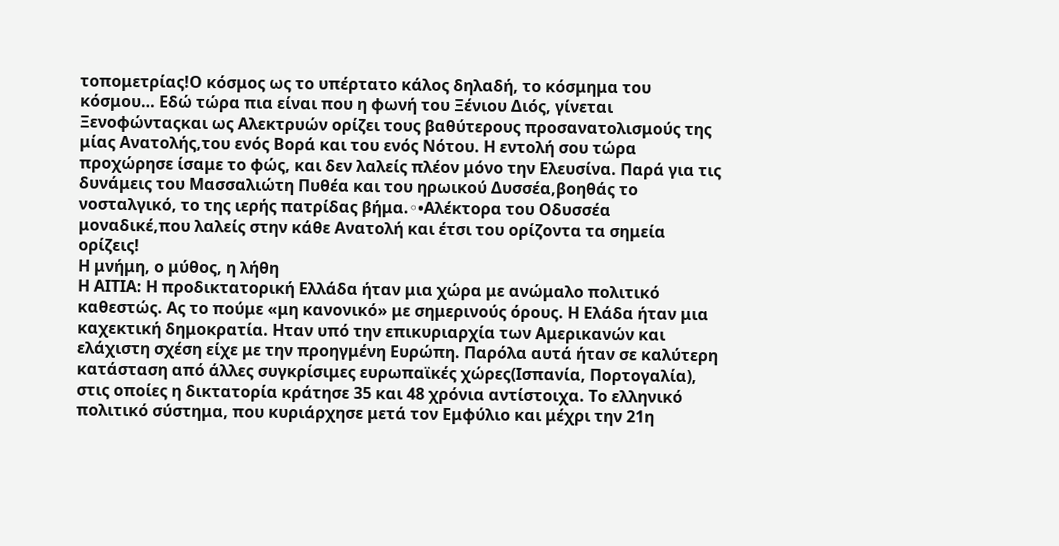τοπομετρίας!Ο κόσμος ως το υπέρτατο κάλος δηλαδή, το κόσμημα του κόσμου… Εδώ τώρα πια είναι που η φωνή του Ξένιου Διός, γίνεται Ξενοφώνταςκαι ως Αλεκτρυών ορίζει τους βαθύτερους προσανατολισμούς της μίας Ανατολής,του ενός Βορά και του ενός Νότου. Η εντολή σου τώρα προχώρησε ίσαμε το φώς, και δεν λαλείς πλέον μόνο την Ελευσίνα. Παρά για τις δυνάμεις του Μασσαλιώτη Πυθέα και του ηρωικού Δυσσέα,βοηθάς το νοσταλγικό, το της ιερής πατρίδας βήμα.◦•Αλέκτορα του Οδυσσέα μοναδικέ,που λαλείς στην κάθε Ανατολή και έτσι του ορίζοντα τα σημεία ορίζεις!
Η μνήμη, ο μύθος, η λήθη
Η ΑΙΤΙΑ: Η προδικτατορική Ελλάδα ήταν μια χώρα με ανώμαλο πολιτικό καθεστώς. Ας το πούμε «μη κανονικό» με σημερινούς όρους. Η Ελάδα ήταν μια καχεκτική δημοκρατία. Ηταν υπό την επικυριαρχία των Αμερικανών και ελάχιστη σχέση είχε με την προηγμένη Ευρώπη. Παρόλα αυτά ήταν σε καλύτερη κατάσταση από άλλες συγκρίσιμες ευρωπαϊκές χώρες(Ισπανία, Πορτογαλία), στις οποίες η δικτατορία κράτησε 35 και 48 χρόνια αντίστοιχα. Το ελληνικό πολιτικό σύστημα, που κυριάρχησε μετά τον Εμφύλιο και μέχρι την 21η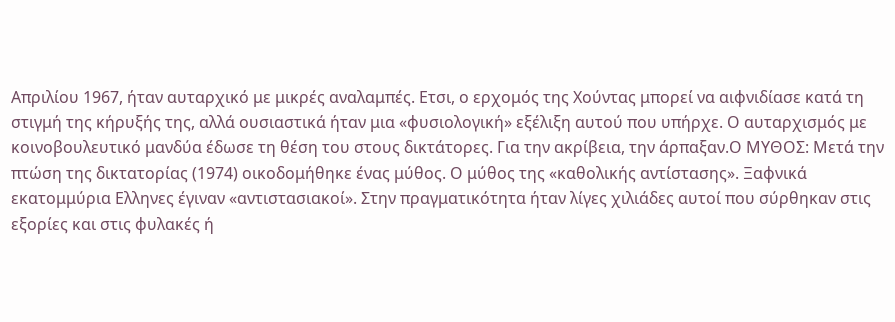Απριλίου 1967, ήταν αυταρχικό με μικρές αναλαμπές. Ετσι, ο ερχομός της Χούντας μπορεί να αιφνιδίασε κατά τη στιγμή της κήρυξής της, αλλά ουσιαστικά ήταν μια «φυσιολογική» εξέλιξη αυτού που υπήρχε. Ο αυταρχισμός με κοινοβουλευτικό μανδύα έδωσε τη θέση του στους δικτάτορες. Για την ακρίβεια, την άρπαξαν.Ο ΜΥΘΟΣ: Μετά την πτώση της δικτατορίας (1974) οικοδομήθηκε ένας μύθος. Ο μύθος της «καθολικής αντίστασης». Ξαφνικά εκατομμύρια Ελληνες έγιναν «αντιστασιακοί». Στην πραγματικότητα ήταν λίγες χιλιάδες αυτοί που σύρθηκαν στις εξορίες και στις φυλακές ή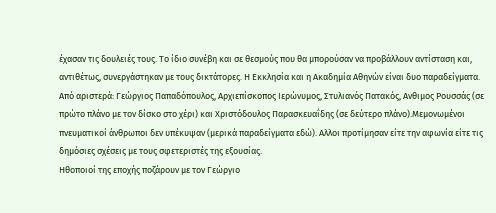έχασαν τις δουλειές τους. Το ίδιο συνέβη και σε θεσμούς που θα μπορούσαν να προβάλλουν αντίσταση και, αντιθέτως, συνεργάστηκαν με τους δικτάτορες. Η Εκκλησία και η Ακαδημία Αθηνών είναι δυο παραδείγματα.
Από αριστερά: Γεώργιος Παπαδόπουλος, Αρχιεπίσκοπος Ιερώνυμος, Στυλιανός Πατακός, Ανθιμος Ρουσσάς (σε πρώτο πλάνο με τον δίσκο στο χέρι) και Χριστόδουλος Παρασκευαΐδης (σε δεύτερο πλάνο).Μεμονωμένοι πνευματικοί άνθρωποι δεν υπέκυψαν (μερικά παραδείγματα εδώ). Αλλοι προτίμησαν είτε την αφωνία είτε τις δημόσιες σχέσεις με τους σφετεριστές της εξουσίας.
Ηθοποιοί της εποχής ποζάρουν με τον Γεώργιο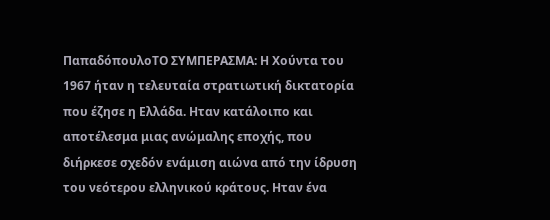ΠαπαδόπουλοΤΟ ΣΥΜΠΕΡΑΣΜΑ: Η Χούντα του 1967 ήταν η τελευταία στρατιωτική δικτατορία που έζησε η Ελλάδα. Ηταν κατάλοιπο και αποτέλεσμα μιας ανώμαλης εποχής, που διήρκεσε σχεδόν ενάμιση αιώνα από την ίδρυση του νεότερου ελληνικού κράτους. Ηταν ένα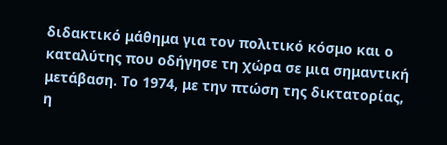διδακτικό μάθημα για τον πολιτικό κόσμο και ο καταλύτης που οδήγησε τη χώρα σε μια σημαντική μετάβαση. Το 1974, με την πτώση της δικτατορίας, η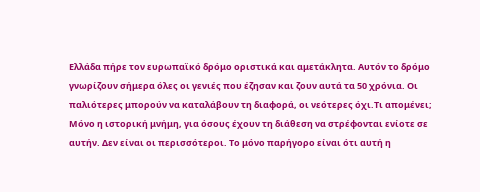Ελλάδα πήρε τον ευρωπαϊκό δρόμο οριστικά και αμετάκλητα. Αυτόν το δρόμο γνωρίζουν σήμερα όλες οι γενιές που έζησαν και ζουν αυτά τα 50 χρόνια. Οι παλιότερες μπορούν να καταλάβουν τη διαφορά, οι νεότερες όχι.Τι απομένει; Μόνο η ιστορική μνήμη, για όσους έχουν τη διάθεση να στρέφονται ενίοτε σε αυτήν. Δεν είναι οι περισσότεροι. Το μόνο παρήγορο είναι ότι αυτή η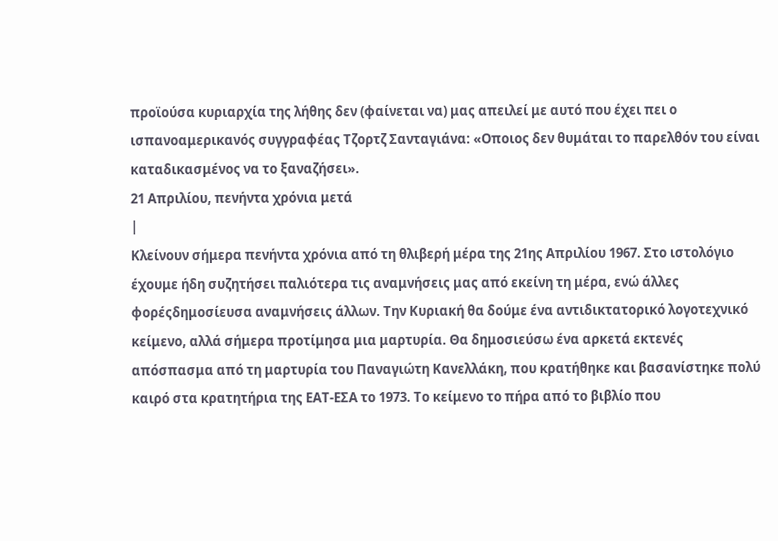προϊούσα κυριαρχία της λήθης δεν (φαίνεται να) μας απειλεί με αυτό που έχει πει ο ισπανοαμερικανός συγγραφέας Τζορτζ Σανταγιάνα: «Οποιος δεν θυμάται το παρελθόν του είναι καταδικασμένος να το ξαναζήσει».
21 Απριλίου, πενήντα χρόνια μετά
|
Κλείνουν σήμερα πενήντα χρόνια από τη θλιβερή μέρα της 21ης Απριλίου 1967. Στο ιστολόγιο έχουμε ήδη συζητήσει παλιότερα τις αναμνήσεις μας από εκείνη τη μέρα, ενώ άλλες φορέςδημοσίευσα αναμνήσεις άλλων. Την Κυριακή θα δούμε ένα αντιδικτατορικό λογοτεχνικό κείμενο, αλλά σήμερα προτίμησα μια μαρτυρία. Θα δημοσιεύσω ένα αρκετά εκτενές απόσπασμα από τη μαρτυρία του Παναγιώτη Κανελλάκη, που κρατήθηκε και βασανίστηκε πολύ καιρό στα κρατητήρια της ΕΑΤ-ΕΣΑ το 1973. Το κείμενο το πήρα από το βιβλίο που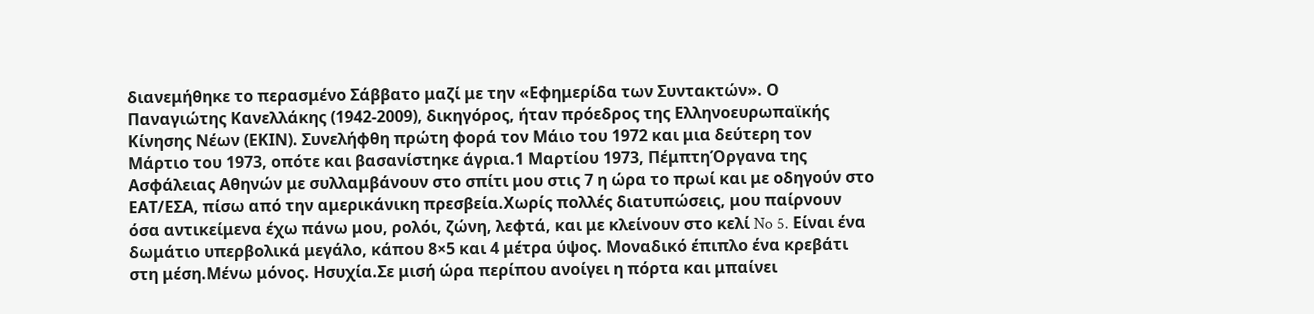διανεμήθηκε το περασμένο Σάββατο μαζί με την «Εφημερίδα των Συντακτών». Ο Παναγιώτης Κανελλάκης (1942-2009), δικηγόρος, ήταν πρόεδρος της Ελληνοευρωπαϊκής Κίνησης Νέων (ΕΚΙΝ). Συνελήφθη πρώτη φορά τον Μάιο του 1972 και μια δεύτερη τον Μάρτιο του 1973, οπότε και βασανίστηκε άγρια.1 Μαρτίου 1973, ΠέμπτηΌργανα της Ασφάλειας Αθηνών με συλλαμβάνουν στο σπίτι μου στις 7 η ώρα το πρωί και με οδηγούν στο ΕΑΤ/ΕΣΑ, πίσω από την αμερικάνικη πρεσβεία.Χωρίς πολλές διατυπώσεις, μου παίρνουν όσα αντικείμενα έχω πάνω μου, ρολόι, ζώνη, λεφτά, και με κλείνουν στο κελί No 5. Είναι ένα δωμάτιο υπερβολικά μεγάλο, κάπου 8×5 και 4 μέτρα ύψος. Μοναδικό έπιπλο ένα κρεβάτι στη μέση.Μένω μόνος. Ησυχία.Σε μισή ώρα περίπου ανοίγει η πόρτα και μπαίνει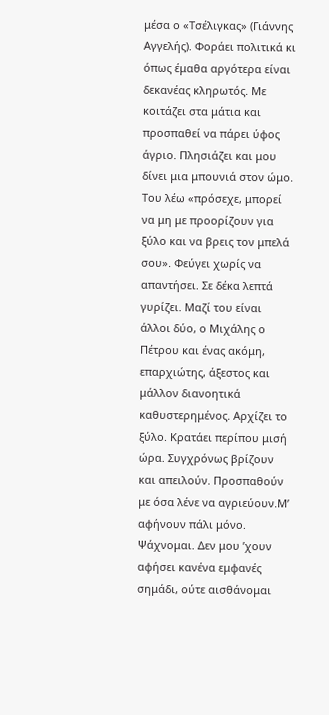μέσα ο «Τσέλιγκας» (Γιάννης Αγγελής). Φοράει πολιτικά κι όπως έμαθα αργότερα είναι δεκανέας κληρωτός. Με κοιτάζει στα μάτια και προσπαθεί να πάρει ύφος άγριο. Πλησιάζει και μου δίνει μια μπουνιά στον ώμο. Του λέω «πρόσεχε, μπορεί να μη με προορίζουν για ξύλο και να βρεις τον μπελά σου». Φεύγει χωρίς να απαντήσει. Σε δέκα λεπτά γυρίζει. Μαζί του είναι άλλοι δύο, ο Μιχάλης ο Πέτρου και ένας ακόμη, επαρχιώτης, άξεστος και μάλλον διανοητικά καθυστερημένος. Αρχίζει το ξύλο. Κρατάει περίπου μισή ώρα. Συγχρόνως βρίζουν και απειλούν. Προσπαθούν με όσα λένε να αγριεύουν.Μ’ αφήνουν πάλι μόνο. Ψάχνομαι. Δεν μου ’χουν αφήσει κανένα εμφανές σημάδι, ούτε αισθάνομαι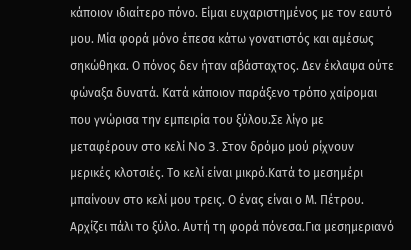κάποιον ιδιαίτερο πόνο. Είμαι ευχαριστημένος με τον εαυτό μου. Μία φορά μόνο έπεσα κάτω γονατιστός και αμέσως σηκώθηκα. Ο πόνος δεν ήταν αβάσταχτος. Δεν έκλαψα ούτε φώναξα δυνατά. Κατά κάποιον παράξενο τρόπο χαίρομαι που γνώρισα την εμπειρία του ξύλου.Σε λίγο με μεταφέρουν στο κελί No 3. Στον δρόμο μού ρίχνουν μερικές κλοτσιές. Το κελί είναι μικρό.Κατά to μεσημέρι μπαίνουν στο κελί μου τρεις. Ο ένας είναι ο Μ. Πέτρου. Αρχίζει πάλι το ξύλο. Αυτή τη φορά πόνεσα.Για μεσημεριανό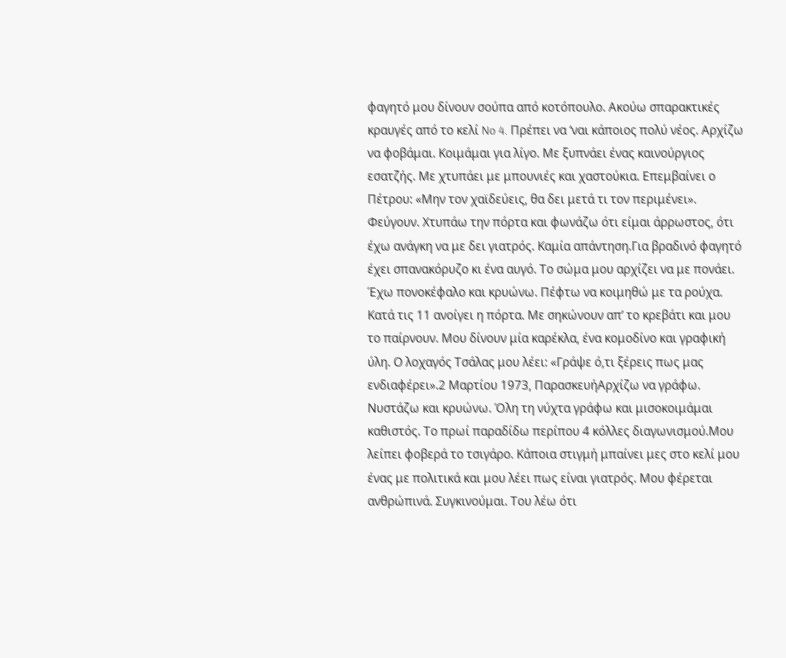φαγητό μου δίνουν σούπα από κοτόπουλο. Ακούω σπαρακτικές κραυγές από το κελί No 4. Πρέπει να ‘ναι κάποιος πολύ νέος. Αρχίζω να φοβάμαι. Κοιμάμαι για λίγο. Με ξυπνάει ένας καινούργιος εσατζής. Με χτυπάει με μπουνιές και χαστούκια. Επεμβαίνει ο Πέτρου: «Μην τον χαϊδεύεις, θα δει μετά τι τον περιμένει». Φεύγουν. Χτυπάω την πόρτα και φωνάζω ότι είμαι άρρωστος, ότι έχω ανάγκη να με δει γιατρός. Καμία απάντηση.Για βραδινό φαγητό έχει σπανακόρυζο κι ένα αυγό. Το σώμα μου αρχίζει να με πονάει. Έχω πονοκέφαλο και κρυώνω. Πέφτω να κοιμηθώ με τα ρούχα. Κατά τις 11 ανοίγει η πόρτα. Με σηκώνουν απ’ το κρεβάτι και μου το παίρνουν. Μου δίνουν μία καρέκλα, ένα κομοδίνο και γραφική ύλη. Ο λοχαγός Τσάλας μου λέει: «Γράψε ό,τι ξέρεις πως μας ενδιαφέρει».2 Μαρτίου 1973, ΠαρασκευήΑρχίζω να γράφω. Νυστάζω και κρυώνω. Όλη τη νύχτα γράφω και μισοκοιμάμαι καθιστός. Το πρωί παραδίδω περίπου 4 κόλλες διαγωνισμού.Μου λείπει φοβερά το τσιγάρο. Κάποια στιγμή μπαίνει μες στο κελί μου ένας με πολιτικά και μου λέει πως είναι γιατρός. Μου φέρεται ανθρώπινά. Συγκινούμαι. Του λέω ότι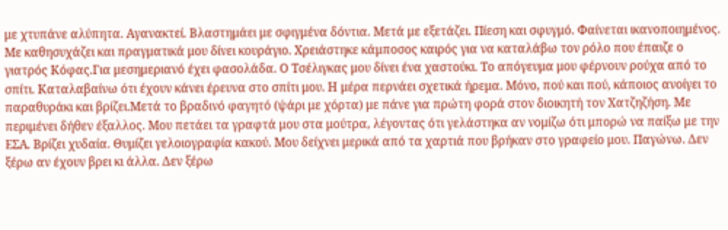με χτυπάνε αλύπητα. Αγανακτεί. Βλαστημάει με σφιγμένα δόντια. Μετά με εξετάζει. Πίεση και σφυγμό. Φαίνεται ικανοποιημένος. Με καθησυχάζει και πραγματικά μου δίνει κουράγιο. Χρειάστηκε κάμποσος καιρός για να καταλάβω τον ρόλο που έπαιζε ο γιατρός Κόφας.Για μεσημεριανό έχει φασολάδα. Ο Τσέλιγκας μου δίνει ένα χαστούκι. Το απόγευμα μου φέρνουν ρούχα από το σπίτι. Καταλαβαίνω ότι έχουν κάνει έρευνα στο σπίτι μου. Η μέρα περνάει σχετικά ήρεμα. Μόνο, πού και πού, κάποιος ανοίγει το παραθυράκι και βρίζει.Μετά το βραδινό φαγητό (ψάρι με χόρτα) με πάνε για πρώτη φορά στον διοικητή τον Χατζηζήση. Με περιμένει δήθεν έξαλλος. Μου πετάει τα γραφτά μου στα μούτρα, λέγοντας ότι γελάστηκα αν νομίζω ότι μπορώ να παίξω με την ΕΣΑ. Βρίζει χυδαία. Θυμίζει γελοιογραφία κακού. Μου δείχνει μερικά από τα χαρτιά που βρήκαν στο γραφείο μου. Παγώνω. Δεν ξέρω αν έχουν βρει κι άλλα. Δεν ξέρω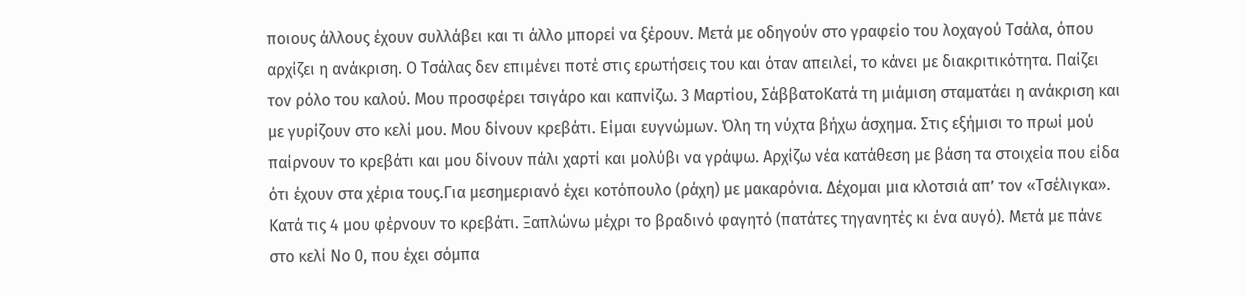ποιους άλλους έχουν συλλάβει και τι άλλο μπορεί να ξέρουν. Μετά με οδηγούν στο γραφείο του λοχαγού Τσάλα, όπου αρχίζει η ανάκριση. Ο Τσάλας δεν επιμένει ποτέ στις ερωτήσεις του και όταν απειλεί, το κάνει με διακριτικότητα. Παίζει τον ρόλο του καλού. Μου προσφέρει τσιγάρο και καπνίζω. 3 Μαρτίου, ΣάββατοΚατά τη μιάμιση σταματάει η ανάκριση και με γυρίζουν στο κελί μου. Μου δίνουν κρεβάτι. Είμαι ευγνώμων. Όλη τη νύχτα βήχω άσχημα. Στις εξήμισι το πρωί μού παίρνουν το κρεβάτι και μου δίνουν πάλι χαρτί και μολύβι να γράψω. Αρχίζω νέα κατάθεση με βάση τα στοιχεία που είδα ότι έχουν στα χέρια τους.Για μεσημεριανό έχει κοτόπουλο (ράχη) με μακαρόνια. Δέχομαι μια κλοτσιά απ’ τον «Τσέλιγκα». Κατά τις 4 μου φέρνουν το κρεβάτι. Ξαπλώνω μέχρι το βραδινό φαγητό (πατάτες τηγανητές κι ένα αυγό). Μετά με πάνε στο κελί No 0, που έχει σόμπα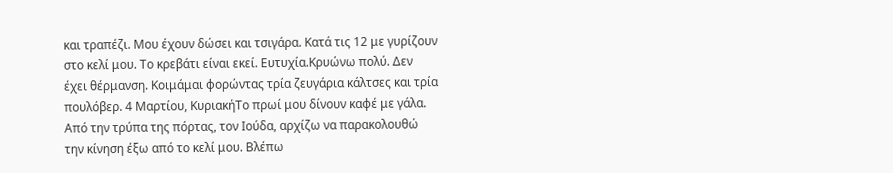και τραπέζι. Μου έχουν δώσει και τσιγάρα. Κατά τις 12 με γυρίζουν στο κελί μου. Το κρεβάτι είναι εκεί. Ευτυχία.Κρυώνω πολύ. Δεν έχει θέρμανση. Κοιμάμαι φορώντας τρία ζευγάρια κάλτσες και τρία πουλόβερ. 4 Μαρτίου, ΚυριακήΤο πρωί μου δίνουν καφέ με γάλα. Από την τρύπα της πόρτας, τον Ιούδα, αρχίζω να παρακολουθώ την κίνηση έξω από το κελί μου. Βλέπω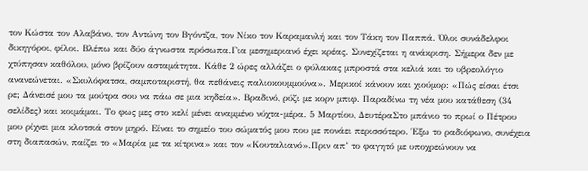τον Κώστα τον Αλαβάνο, τον Αντώνη τον Βγόντζα, τον Νίκο τον Καραμανλή και τον Τάκη τον Παππά. Όλοι συνάδελφοι δικηγόροι, φίλοι. Βλέπω και δύο άγνωστα πρόσωπα.Για μεσημεριανό έχει κρέας. Συνεχίζεται η ανάκριση. Σήμερα δεν με χτύπησαν καθόλου, μόνο βρίζουν ασταμάτητα. Κάθε 2 ώρες αλλάζει ο φύλακας μπροστά στα κελιά και το υβρεολόγιο ανανεώνεται. «Σκυλόφατσα, σαμποταριστή, θα πεθάνεις παλιοκουμμούνα». Μερικοί κάνουν και χιούμορ: «Πώς είσαι έτσι ρε; Δάνεισέ μου τα μούτρα σου να πάω σε μια κηδεία». Βραδινό, ρύζι με κορν μπιφ. Παραδίνω τη νέα μου κατάθεση (34 σελίδες) και κοιμάμαι. Το φως μες στο κελί μένει αναμμένο νύχτα-μέρα. 5 Μαρτίου, ΔευτέραΣτο μπάνιο το πρωί ο Πέτρου μου ρίχνει μια κλοτσιά στον μηρό. Είναι το σημείο του σώματός μου που με πονάει περισσότερο. Έξω το ραδιόφωνο, συνέχεια στη διαπασών, παίζει το «Μαρία με τα κίτρινα» και τον «Κουταλιανό».Πριν απ’ το φαγητό με υποχρεώνουν να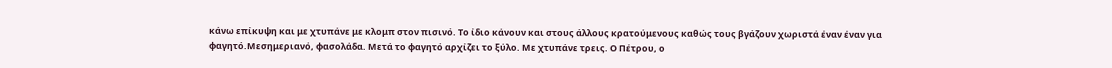κάνω επίκυψη και με χτυπάνε με κλομπ στον πισινό. Το ίδιο κάνουν και στους άλλους κρατούμενους καθώς τους βγάζουν χωριστά έναν έναν για φαγητό.Μεσημεριανό, φασολάδα. Μετά το φαγητό αρχίζει το ξύλο. Με χτυπάνε τρεις. Ο Πέτρου, ο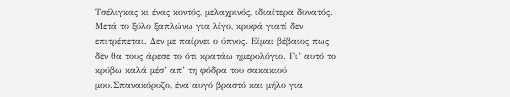Τσέλιγκας κι ένας κοντός, μελαχρινός, ιδιαίτερα δυνατός. Μετά το ξύλο ξαπλώνω για λίγο, κρυφά γιατί δεν επιτρέπεται. Δεν με παίρνει ο ύπνος. Είμαι βέβαιος πως δεν θα τους άρεσε το ότι κρατάω ημερολόγιο. Γι’ αυτό το κρύβω καλά μέσ’ απ’ τη φόδρα του σακακιού μου.Σπανακόρυζο, ένα αυγό βραστό και μήλο για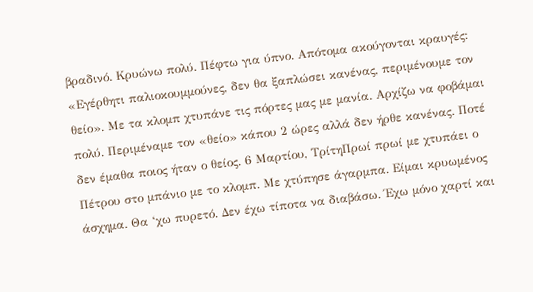βραδινό. Κρυώνω πολύ. Πέφτω για ύπνο. Απότομα ακούγονται κραυγές: «Εγέρθητι παλιοκουμμούνες, δεν θα ξαπλώσει κανένας, περιμένουμε τον θείο». Με τα κλομπ χτυπάνε τις πόρτες μας με μανία. Αρχίζω να φοβάμαι πολύ. Περιμέναμε τον «θείο» κάπου 2 ώρες αλλά δεν ήρθε κανένας. Ποτέ δεν έμαθα ποιος ήταν ο θείος. 6 Μαρτίου, ΤρίτηΠρωί πρωί με χτυπάει ο Πέτρου στο μπάνιο με το κλομπ. Με χτύπησε άγαρμπα. Είμαι κρυωμένος άσχημα. Θα ‘χω πυρετό. Δεν έχω τίποτα να διαβάσω. Έχω μόνο χαρτί και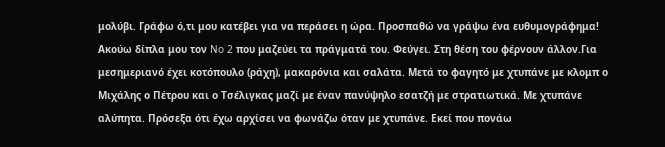μολύβι. Γράφω ό,τι μου κατέβει για να περάσει η ώρα. Προσπαθώ να γράψω ένα ευθυμογράφημα! Ακούω δίπλα μου τον No 2 που μαζεύει τα πράγματά του. Φεύγει. Στη θέση του φέρνουν άλλον.Για μεσημεριανό έχει κοτόπουλο (ράχη), μακαρόνια και σαλάτα. Μετά το φαγητό με χτυπάνε με κλομπ ο Μιχάλης ο Πέτρου και ο Τσέλιγκας μαζί με έναν πανύψηλο εσατζή με στρατιωτικά. Με χτυπάνε αλύπητα. Πρόσεξα ότι έχω αρχίσει να φωνάζω όταν με χτυπάνε. Εκεί που πονάω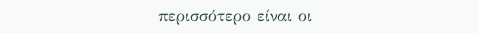περισσότερο είναι οι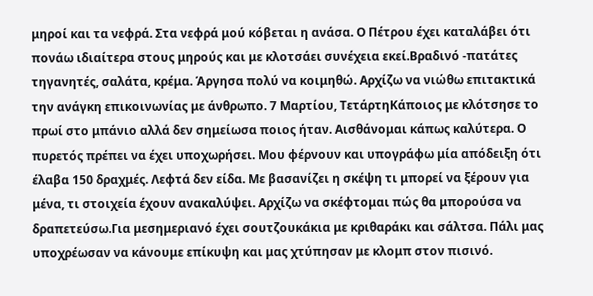μηροί και τα νεφρά. Στα νεφρά μού κόβεται η ανάσα. Ο Πέτρου έχει καταλάβει ότι πονάω ιδιαίτερα στους μηρούς και με κλοτσάει συνέχεια εκεί.Βραδινό -πατάτες τηγανητές, σαλάτα, κρέμα. Άργησα πολύ να κοιμηθώ. Αρχίζω να νιώθω επιτακτικά την ανάγκη επικοινωνίας με άνθρωπο. 7 Μαρτίου, ΤετάρτηΚάποιος με κλότσησε το πρωί στο μπάνιο αλλά δεν σημείωσα ποιος ήταν. Αισθάνομαι κάπως καλύτερα. Ο πυρετός πρέπει να έχει υποχωρήσει. Μου φέρνουν και υπογράφω μία απόδειξη ότι έλαβα 150 δραχμές. Λεφτά δεν είδα. Με βασανίζει η σκέψη τι μπορεί να ξέρουν για μένα, τι στοιχεία έχουν ανακαλύψει. Αρχίζω να σκέφτομαι πώς θα μπορούσα να δραπετεύσω.Για μεσημεριανό έχει σουτζουκάκια με κριθαράκι και σάλτσα. Πάλι μας υποχρέωσαν να κάνουμε επίκυψη και μας χτύπησαν με κλομπ στον πισινό.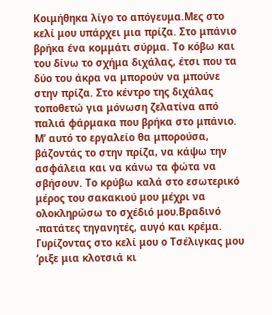Κοιμήθηκα λίγο το απόγευμα.Μες στο κελί μου υπάρχει μια πρίζα. Στο μπάνιο βρήκα ένα κομμάτι σύρμα. Το κόβω και του δίνω το σχήμα διχάλας, έτσι που τα δύο του άκρα να μπορούν να μπούνε στην πρίζα. Στο κέντρο της διχάλας τοποθετώ για μόνωση ζελατίνα από παλιά φάρμακα που βρήκα στο μπάνιο. Μ’ αυτό το εργαλείο θα μπορούσα, βάζοντάς το στην πρίζα, να κάψω την ασφάλεια και να κάνω τα φώτα να σβήσουν. Το κρύβω καλά στο εσωτερικό μέρος του σακακιού μου μέχρι να ολοκληρώσω το σχέδιό μου.Βραδινό -πατάτες τηγανητές, αυγό και κρέμα. Γυρίζοντας στο κελί μου ο Τσέλιγκας μου ‘ριξε μια κλοτσιά κι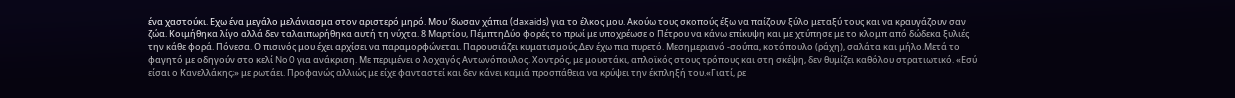ένα χαστούκι. Εχω ένα μεγάλο μελάνιασμα στον αριστερό μηρό. Μου ’δωσαν χάπια (daxaids) για το έλκος μου. Ακούω τους σκοπούς έξω να παίζουν ξύλο μεταξύ τους και να κραυγάζουν σαν ζώα. Κοιμήθηκα λίγο αλλά δεν ταλαιπωρήθηκα αυτή τη νύχτα. 8 Μαρτίου, ΠέμπτηΔύο φορές το πρωί με υποχρέωσε ο Πέτρου να κάνω επίκυψη και με χτύπησε με το κλομπ από δώδεκα ξυλιές την κάθε φορά. Πόνεσα. Ο πισινός μου έχει αρχίσει να παραμορφώνεται. Παρουσιάζει κυματισμούς.Δεν έχω πια πυρετό. Μεσημεριανό -σούπα, κοτόπουλο (ράχη), σαλάτα και μήλο.Μετά το φαγητό με οδηγούν στο κελί No 0 για ανάκριση. Με περιμένει ο λοχαγός Αντωνόπουλος. Χοντρός, με μουστάκι, απλοϊκός στους τρόπους και στη σκέψη, δεν θυμίζει καθόλου στρατιωτικό. «Εσύ είσαι ο Κανελλάκης;» με ρωτάει. Προφανώς αλλιώς με είχε φανταστεί και δεν κάνει καμιά προσπάθεια να κρύψει την έκπληξή του.«Γιατί, ρε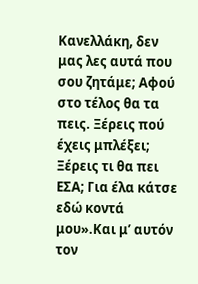Κανελλάκη, δεν μας λες αυτά που σου ζητάμε; Αφού στο τέλος θα τα πεις. Ξέρεις πού έχεις μπλέξει; Ξέρεις τι θα πει ΕΣΑ; Για έλα κάτσε εδώ κοντά μου».Και μ’ αυτόν τον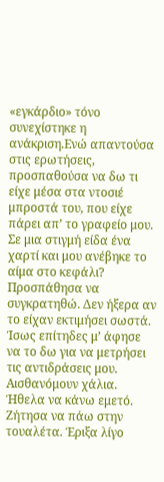«εγκάρδιο» τόνο συνεχίστηκε η ανάκριση.Ενώ απαντούσα στις ερωτήσεις, προσπαθούσα να δω τι είχε μέσα στα ντοσιέ μπροστά του, που είχε πάρει απ’ το γραφείο μου. Σε μια στιγμή είδα ένα χαρτί και μου ανέβηκε το αίμα στο κεφάλι? Προσπάθησα να συγκρατηθώ. Δεν ήξερα αν το είχαν εκτιμήσει σωστά. Ίσως επίτηδες μ’ άφησε να το δω για να μετρήσει τις αντιδράσεις μου. Αισθανόμουν χάλια. Ήθελα να κάνω εμετό. Ζήτησα να πάω στην τουαλέτα. Έριξα λίγο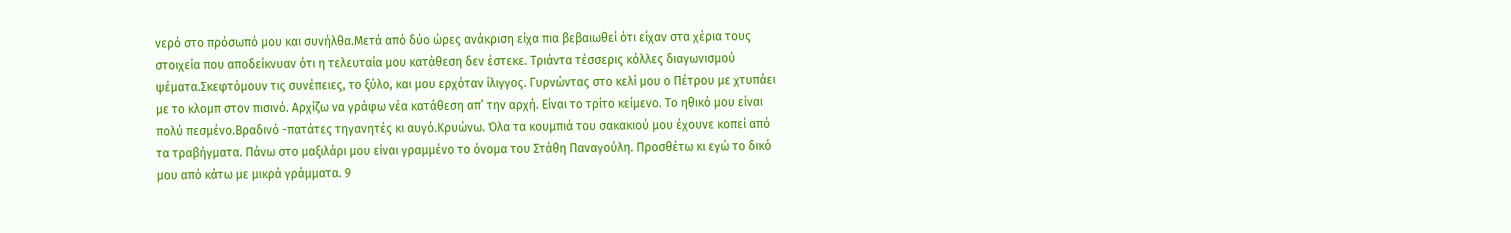νερό στο πρόσωπό μου και συνήλθα.Μετά από δύο ώρες ανάκριση είχα πια βεβαιωθεί ότι είχαν στα χέρια τους στοιχεία που αποδείκνυαν ότι η τελευταία μου κατάθεση δεν έστεκε. Τριάντα τέσσερις κόλλες διαγωνισμού ψέματα.Σκεφτόμουν τις συνέπειες, το ξύλο, και μου ερχόταν ίλιγγος. Γυρνώντας στο κελί μου ο Πέτρου με χτυπάει με το κλομπ στον πισινό. Αρχίζω να γράφω νέα κατάθεση απ’ την αρχή. Είναι το τρίτο κείμενο. Το ηθικό μου είναι πολύ πεσμένο.Βραδινό -πατάτες τηγανητές κι αυγό.Κρυώνω. Όλα τα κουμπιά του σακακιού μου έχουνε κοπεί από τα τραβήγματα. Πάνω στο μαξιλάρι μου είναι γραμμένο το όνομα του Στάθη Παναγούλη. Προσθέτω κι εγώ το δικό μου από κάτω με μικρά γράμματα. 9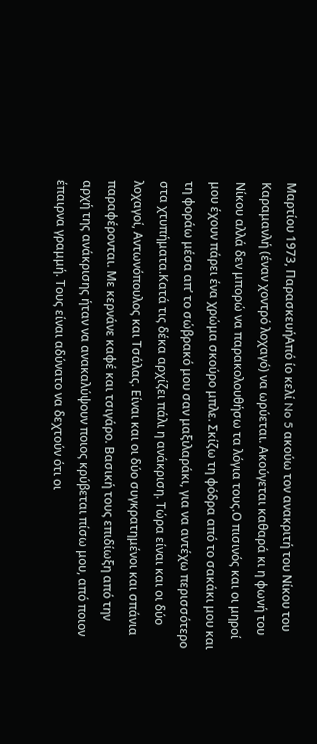Μαρτίου 1973, ΠαρασκευήΑπό ίο κελί No 5 ακούω τον ανακριτή του Νίκου του Καραμανλή (έναν χοντρό λοχαγό) να ωρύεται. Ακούγεται καθαρά κι η φωνή του Νίκου αλλά δεν μπορώ να παρακολουθήσω τα λόγια τους.Ο πισινός και οι μηροί μου έχουν πάρει ένα χρώμα σκούρο μπλε. Σκίζω τη φόδρα από το σακάκι μου και τη φοράω μέσα απ’ το σώβρακό μου σαν μαξιλαράκι, για να αντέχω περισσότερο στα χτυπήματα.Κατά τις δέκα αρχίζει πάλι η ανάκριση. Τώρα είναι και οι δύο λοχαγοί, Αντωνόπουλος και Τσάλας. Είναι και οι δύο συγκρατημένοι και σπάνια παραφέρονται. Με κερνάνε καφέ και τσιγάρο. Βασική τους επιδίωξη από την αρχή της ανάκρισης ήταν να ανακαλύψουν ποιος κρύβεται πίσω μου, από ποιον έπαιρνα γραμμή. Τους είναι αδύνατο να δεχτούν ότι οι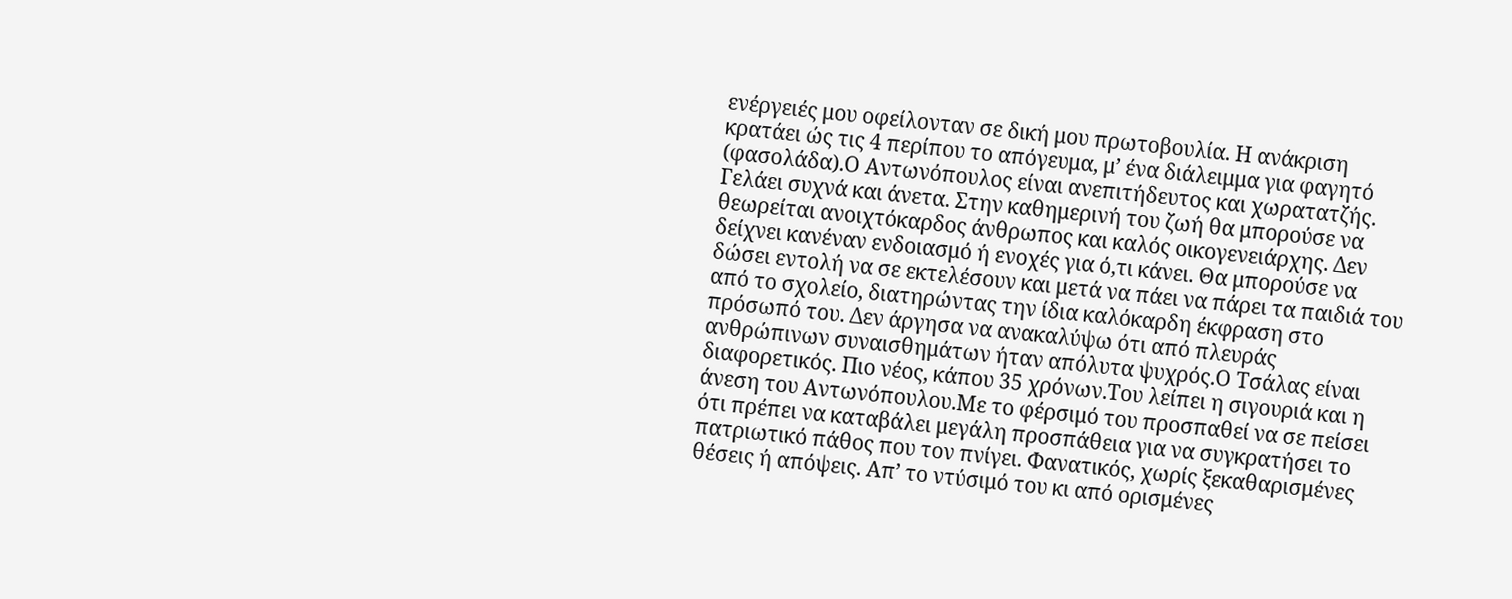ενέργειές μου οφείλονταν σε δική μου πρωτοβουλία. Η ανάκριση κρατάει ώς τις 4 περίπου το απόγευμα, μ’ ένα διάλειμμα για φαγητό (φασολάδα).Ο Αντωνόπουλος είναι ανεπιτήδευτος και χωρατατζής. Γελάει συχνά και άνετα. Στην καθημερινή του ζωή θα μπορούσε να θεωρείται ανοιχτόκαρδος άνθρωπος και καλός οικογενειάρχης. Δεν δείχνει κανέναν ενδοιασμό ή ενοχές για ό,τι κάνει. Θα μπορούσε να δώσει εντολή να σε εκτελέσουν και μετά να πάει να πάρει τα παιδιά του από το σχολείο, διατηρώντας την ίδια καλόκαρδη έκφραση στο πρόσωπό του. Δεν άργησα να ανακαλύψω ότι από πλευράς ανθρώπινων συναισθημάτων ήταν απόλυτα ψυχρός.Ο Τσάλας είναι διαφορετικός. Πιο νέος, κάπου 35 χρόνων.Του λείπει η σιγουριά και η άνεση του Αντωνόπουλου.Με το φέρσιμό του προσπαθεί να σε πείσει ότι πρέπει να καταβάλει μεγάλη προσπάθεια για να συγκρατήσει το πατριωτικό πάθος που τον πνίγει. Φανατικός, χωρίς ξεκαθαρισμένες θέσεις ή απόψεις. Απ’ το ντύσιμό του κι από ορισμένες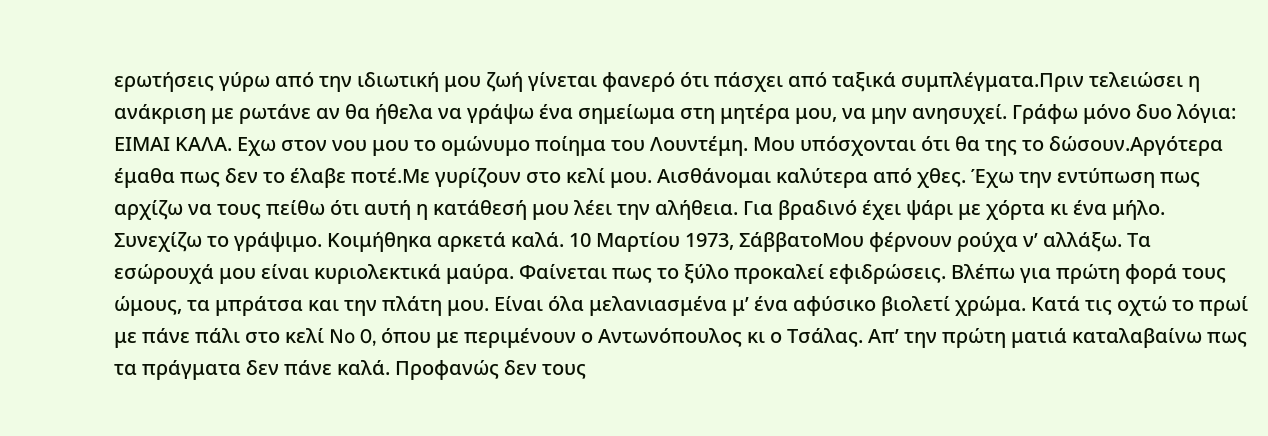ερωτήσεις γύρω από την ιδιωτική μου ζωή γίνεται φανερό ότι πάσχει από ταξικά συμπλέγματα.Πριν τελειώσει η ανάκριση με ρωτάνε αν θα ήθελα να γράψω ένα σημείωμα στη μητέρα μου, να μην ανησυχεί. Γράφω μόνο δυο λόγια: ΕΙΜΑΙ ΚΑΛΑ. Εχω στον νου μου το ομώνυμο ποίημα του Λουντέμη. Μου υπόσχονται ότι θα της το δώσουν.Αργότερα έμαθα πως δεν το έλαβε ποτέ.Με γυρίζουν στο κελί μου. Αισθάνομαι καλύτερα από χθες. Έχω την εντύπωση πως αρχίζω να τους πείθω ότι αυτή η κατάθεσή μου λέει την αλήθεια. Για βραδινό έχει ψάρι με χόρτα κι ένα μήλο. Συνεχίζω το γράψιμο. Κοιμήθηκα αρκετά καλά. 10 Μαρτίου 1973, ΣάββατοΜου φέρνουν ρούχα ν’ αλλάξω. Τα εσώρουχά μου είναι κυριολεκτικά μαύρα. Φαίνεται πως το ξύλο προκαλεί εφιδρώσεις. Βλέπω για πρώτη φορά τους ώμους, τα μπράτσα και την πλάτη μου. Είναι όλα μελανιασμένα μ’ ένα αφύσικο βιολετί χρώμα. Κατά τις οχτώ το πρωί με πάνε πάλι στο κελί No 0, όπου με περιμένουν ο Αντωνόπουλος κι ο Τσάλας. Απ’ την πρώτη ματιά καταλαβαίνω πως τα πράγματα δεν πάνε καλά. Προφανώς δεν τους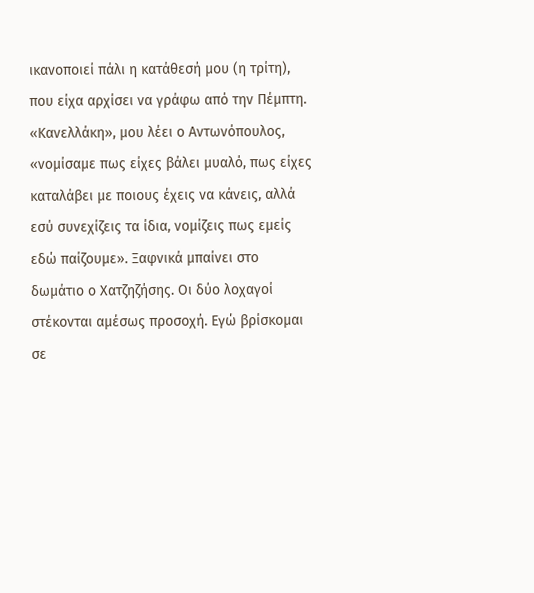ικανοποιεί πάλι η κατάθεσή μου (η τρίτη), που είχα αρχίσει να γράφω από την Πέμπτη. «Κανελλάκη», μου λέει ο Αντωνόπουλος, «νομίσαμε πως είχες βάλει μυαλό, πως είχες καταλάβει με ποιους έχεις να κάνεις, αλλά εσύ συνεχίζεις τα ίδια, νομίζεις πως εμείς εδώ παίζουμε». Ξαφνικά μπαίνει στο δωμάτιο ο Χατζηζήσης. Οι δύο λοχαγοί στέκονται αμέσως προσοχή. Εγώ βρίσκομαι σε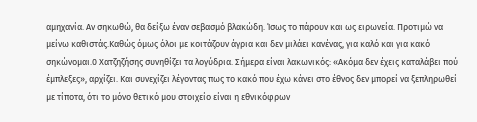αμηχανία. Αν σηκωθώ, θα δείξω έναν σεβασμό βλακώδη. Ίσως το πάρουν και ως ειρωνεία. Προτιμώ να μείνω καθιστάς.Καθώς όμως όλοι με κοιτάζουν άγρια και δεν μιλάει κανένας, για καλό και για κακό σηκώνομαι.0 Χατζηζήσης συνηθίζει τα λογύδρια. Σήμερα είναι λακωνικός: «Ακόμα δεν έχεις καταλάβει πού έμπλεξες», αρχίζει. Και συνεχίζει λέγοντας πως το κακό που έχω κάνει στο έθνος δεν μπορεί να ξεπληρωθεί με τίποτα, ότι το μόνο θετικό μου στοιχείο είναι η εθνικόφρων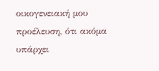οικογενειακή μου προέλευση, ότι ακόμα υπάρχει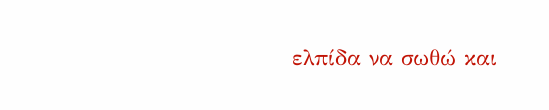ελπίδα να σωθώ και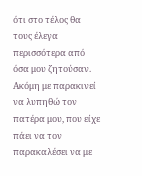ότι στο τέλος θα τους έλεγα περισσότερα από όσα μου ζητούσαν. Ακόμη με παρακινεί να λυπηθώ τον πατέρα μου, που είχε πάει να τον παρακαλέσει να με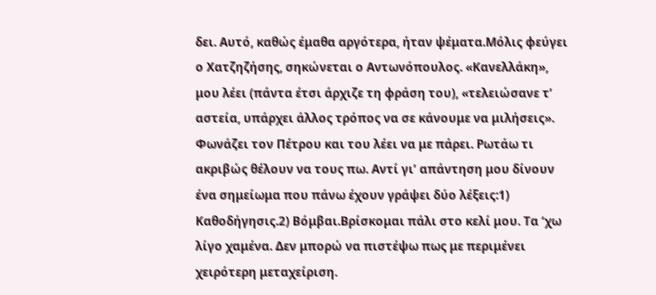δει. Αυτό, καθώς έμαθα αργότερα, ήταν ψέματα.Μόλις φεύγει ο Χατζηζήσης, σηκώνεται ο Αντωνόπουλος. «Κανελλάκη», μου λέει (πάντα έτσι άρχιζε τη φράση του), «τελειώσανε τ’ αστεία, υπάρχει άλλος τρόπος να σε κάνουμε να μιλήσεις». Φωνάζει τον Πέτρου και του λέει να με πάρει. Ρωτάω τι ακριβώς θέλουν να τους πω. Αντί γι’ απάντηση μου δίνουν ένα σημείωμα που πάνω έχουν γράψει δύο λέξεις:1) Καθοδήγησις.2) Βόμβαι.Βρίσκομαι πάλι στο κελί μου. Τα ‘χω λίγο χαμένα. Δεν μπορώ να πιστέψω πως με περιμένει χειρότερη μεταχείριση.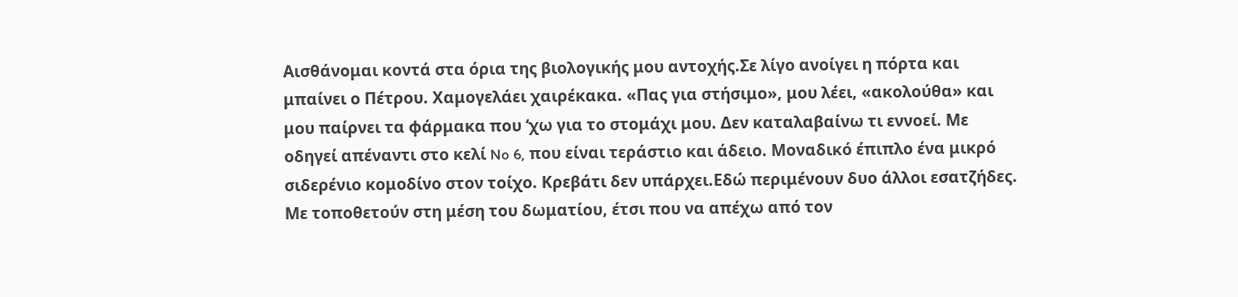Αισθάνομαι κοντά στα όρια της βιολογικής μου αντοχής.Σε λίγο ανοίγει η πόρτα και μπαίνει ο Πέτρου. Χαμογελάει χαιρέκακα. «Πας για στήσιμο», μου λέει, «ακολούθα» και μου παίρνει τα φάρμακα που ‘χω για το στομάχι μου. Δεν καταλαβαίνω τι εννοεί. Με οδηγεί απέναντι στο κελί No 6, που είναι τεράστιο και άδειο. Μοναδικό έπιπλο ένα μικρό σιδερένιο κομοδίνο στον τοίχο. Κρεβάτι δεν υπάρχει.Εδώ περιμένουν δυο άλλοι εσατζήδες. Με τοποθετούν στη μέση του δωματίου, έτσι που να απέχω από τον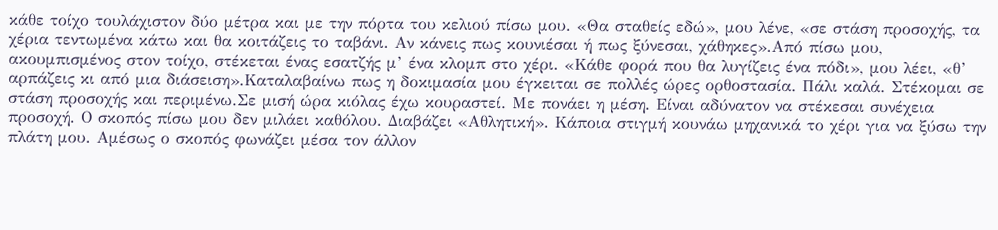κάθε τοίχο τουλάχιστον δύο μέτρα και με την πόρτα του κελιού πίσω μου. «Θα σταθείς εδώ», μου λένε, «σε στάση προσοχής, τα χέρια τεντωμένα κάτω και θα κοιτάζεις το ταβάνι. Αν κάνεις πως κουνιέσαι ή πως ξύνεσαι, χάθηκες».Από πίσω μου, ακουμπισμένος στον τοίχο, στέκεται ένας εσατζής μ’ ένα κλομπ στο χέρι. «Κάθε φορά που θα λυγίζεις ένα πόδι», μου λέει, «θ’ αρπάζεις κι από μια διάσειση».Καταλαβαίνω πως η δοκιμασία μου έγκειται σε πολλές ώρες ορθοστασία. Πάλι καλά. Στέκομαι σε στάση προσοχής και περιμένω.Σε μισή ώρα κιόλας έχω κουραστεί. Με πονάει η μέση. Είναι αδύνατον να στέκεσαι συνέχεια προσοχή. Ο σκοπός πίσω μου δεν μιλάει καθόλου. Διαβάζει «Αθλητική». Κάποια στιγμή κουνάω μηχανικά το χέρι για να ξύσω την πλάτη μου. Αμέσως ο σκοπός φωνάζει μέσα τον άλλον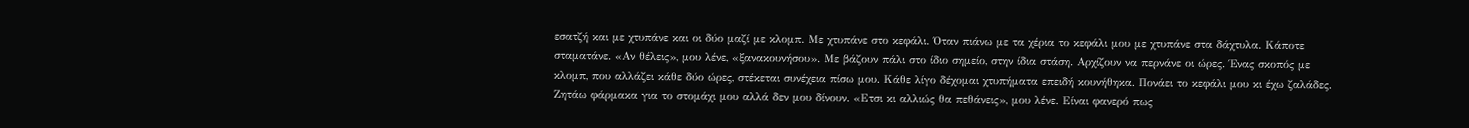εσατζή και με χτυπάνε και οι δύο μαζί με κλομπ. Με χτυπάνε στο κεφάλι. Όταν πιάνω με τα χέρια το κεφάλι μου με χτυπάνε στα δάχτυλα. Κάποτε σταματάνε. «Αν θέλεις», μου λένε, «ξανακουνήσου». Με βάζουν πάλι στο ίδιο σημείο, στην ίδια στάση. Αρχίζουν να περνάνε οι ώρες. Ένας σκοπός με κλομπ, που αλλάζει κάθε δύο ώρες, στέκεται συνέχεια πίσω μου. Κάθε λίγο δέχομαι χτυπήματα επειδή κουνήθηκα. Πονάει το κεφάλι μου κι έχω ζαλάδες. Ζητάω φάρμακα για το στομάχι μου αλλά δεν μου δίνουν. «Ετσι κι αλλιώς θα πεθάνεις», μου λένε. Είναι φανερό πως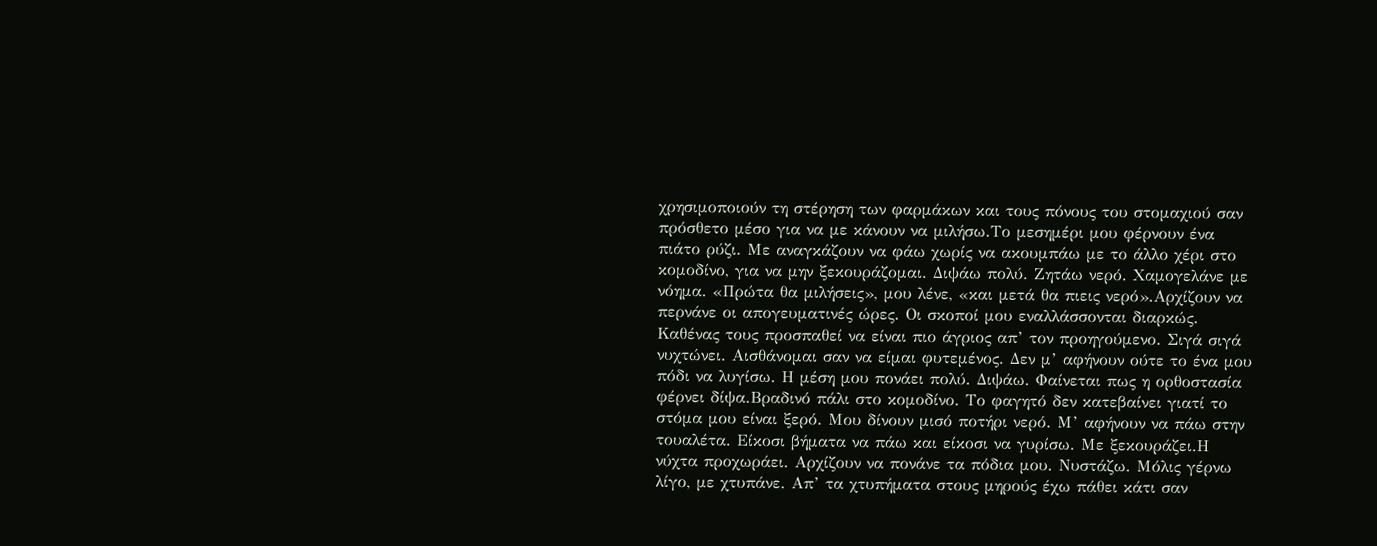χρησιμοποιούν τη στέρηση των φαρμάκων και τους πόνους του στομαχιού σαν πρόσθετο μέσο για να με κάνουν να μιλήσω.Το μεσημέρι μου φέρνουν ένα πιάτο ρύζι. Με αναγκάζουν να φάω χωρίς να ακουμπάω με το άλλο χέρι στο κομοδίνο, για να μην ξεκουράζομαι. Διψάω πολύ. Ζητάω νερό. Χαμογελάνε με νόημα. «Πρώτα θα μιλήσεις», μου λένε, «και μετά θα πιεις νερό».Αρχίζουν να περνάνε οι απογευματινές ώρες. Οι σκοποί μου εναλλάσσονται διαρκώς. Καθένας τους προσπαθεί να είναι πιο άγριος απ’ τον προηγούμενο. Σιγά σιγά νυχτώνει. Αισθάνομαι σαν να είμαι φυτεμένος. Δεν μ’ αφήνουν ούτε το ένα μου πόδι να λυγίσω. Η μέση μου πονάει πολύ. Διψάω. Φαίνεται πως η ορθοστασία φέρνει δίψα.Βραδινό πάλι στο κομοδίνο. Το φαγητό δεν κατεβαίνει γιατί το στόμα μου είναι ξερό. Μου δίνουν μισό ποτήρι νερό. Μ’ αφήνουν να πάω στην τουαλέτα. Είκοσι βήματα να πάω και είκοσι να γυρίσω. Με ξεκουράζει.Η νύχτα προχωράει. Αρχίζουν να πονάνε τα πόδια μου. Νυστάζω. Μόλις γέρνω λίγο, με χτυπάνε. Απ’ τα χτυπήματα στους μηρούς έχω πάθει κάτι σαν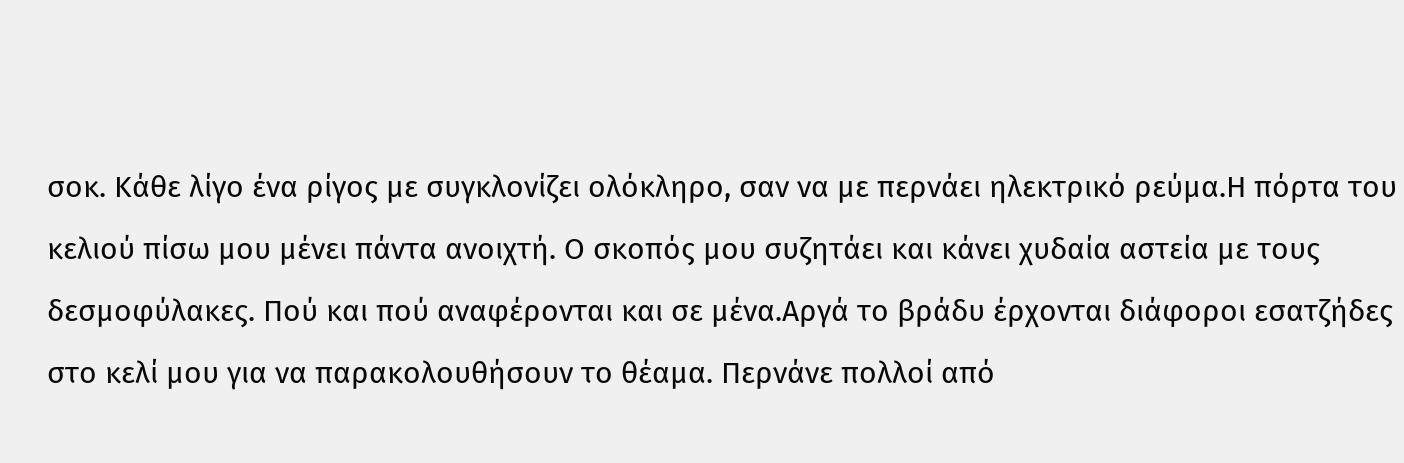σοκ. Κάθε λίγο ένα ρίγος με συγκλονίζει ολόκληρο, σαν να με περνάει ηλεκτρικό ρεύμα.Η πόρτα του κελιού πίσω μου μένει πάντα ανοιχτή. Ο σκοπός μου συζητάει και κάνει χυδαία αστεία με τους δεσμοφύλακες. Πού και πού αναφέρονται και σε μένα.Αργά το βράδυ έρχονται διάφοροι εσατζήδες στο κελί μου για να παρακολουθήσουν το θέαμα. Περνάνε πολλοί από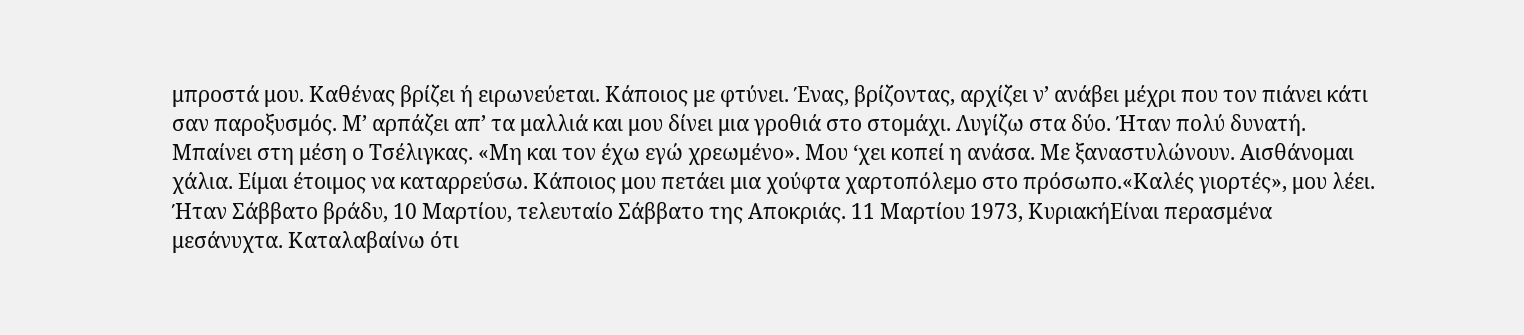μπροστά μου. Καθένας βρίζει ή ειρωνεύεται. Κάποιος με φτύνει. Ένας, βρίζοντας, αρχίζει ν’ ανάβει μέχρι που τον πιάνει κάτι σαν παροξυσμός. Μ’ αρπάζει απ’ τα μαλλιά και μου δίνει μια γροθιά στο στομάχι. Λυγίζω στα δύο. Ήταν πολύ δυνατή. Μπαίνει στη μέση ο Τσέλιγκας. «Μη και τον έχω εγώ χρεωμένο». Μου ‘χει κοπεί η ανάσα. Με ξαναστυλώνουν. Αισθάνομαι χάλια. Είμαι έτοιμος να καταρρεύσω. Κάποιος μου πετάει μια χούφτα χαρτοπόλεμο στο πρόσωπο.«Καλές γιορτές», μου λέει. Ήταν Σάββατο βράδυ, 10 Μαρτίου, τελευταίο Σάββατο της Αποκριάς. 11 Μαρτίου 1973, ΚυριακήΕίναι περασμένα μεσάνυχτα. Καταλαβαίνω ότι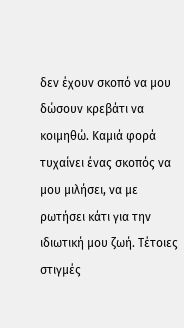δεν έχουν σκοπό να μου δώσουν κρεβάτι να κοιμηθώ. Καμιά φορά τυχαίνει ένας σκοπός να μου μιλήσει, να με ρωτήσει κάτι για την ιδιωτική μου ζωή. Τέτοιες στιγμές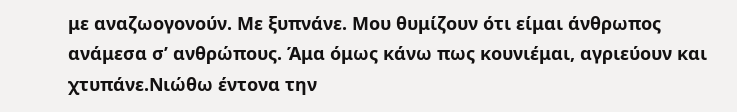με αναζωογονούν. Με ξυπνάνε. Μου θυμίζουν ότι είμαι άνθρωπος ανάμεσα σ’ ανθρώπους. Άμα όμως κάνω πως κουνιέμαι, αγριεύουν και χτυπάνε.Νιώθω έντονα την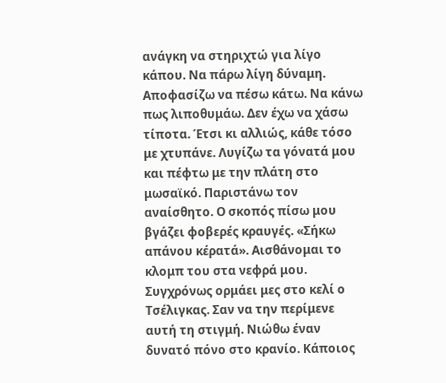ανάγκη να στηριχτώ για λίγο κάπου. Να πάρω λίγη δύναμη. Αποφασίζω να πέσω κάτω. Να κάνω πως λιποθυμάω. Δεν έχω να χάσω τίποτα. Έτσι κι αλλιώς, κάθε τόσο με χτυπάνε. Λυγίζω τα γόνατά μου και πέφτω με την πλάτη στο μωσαϊκό. Παριστάνω τον αναίσθητο. Ο σκοπός πίσω μου βγάζει φοβερές κραυγές. «Σήκω απάνου κέρατά». Αισθάνομαι το κλομπ του στα νεφρά μου. Συγχρόνως ορμάει μες στο κελί ο Τσέλιγκας. Σαν να την περίμενε αυτή τη στιγμή. Νιώθω έναν δυνατό πόνο στο κρανίο. Κάποιος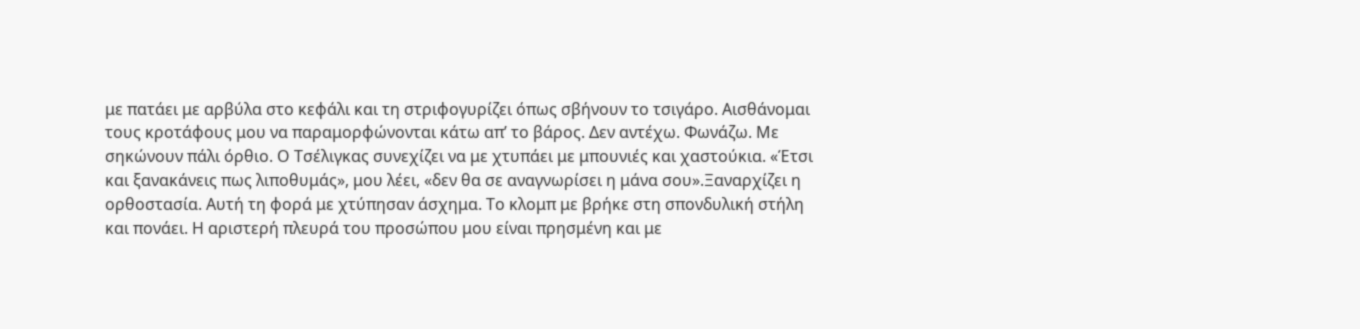με πατάει με αρβύλα στο κεφάλι και τη στριφογυρίζει όπως σβήνουν το τσιγάρο. Αισθάνομαι τους κροτάφους μου να παραμορφώνονται κάτω απ’ το βάρος. Δεν αντέχω. Φωνάζω. Με σηκώνουν πάλι όρθιο. Ο Τσέλιγκας συνεχίζει να με χτυπάει με μπουνιές και χαστούκια. «Έτσι και ξανακάνεις πως λιποθυμάς», μου λέει, «δεν θα σε αναγνωρίσει η μάνα σου».Ξαναρχίζει η ορθοστασία. Αυτή τη φορά με χτύπησαν άσχημα. Το κλομπ με βρήκε στη σπονδυλική στήλη και πονάει. Η αριστερή πλευρά του προσώπου μου είναι πρησμένη και με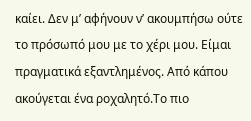καίει. Δεν μ’ αφήνουν ν’ ακουμπήσω ούτε το πρόσωπό μου με το χέρι μου. Είμαι πραγματικά εξαντλημένος. Από κάπου ακούγεται ένα ροχαλητό.Το πιο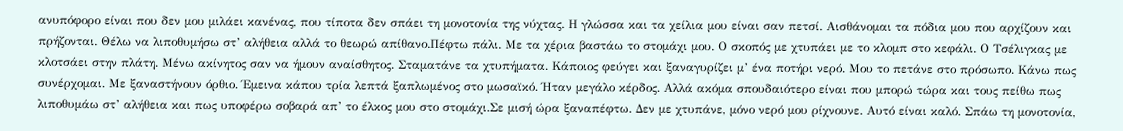ανυπόφορο είναι που δεν μου μιλάει κανένας, που τίποτα δεν σπάει τη μονοτονία της νύχτας. Η γλώσσα και τα χείλια μου είναι σαν πετσί. Αισθάνομαι τα πόδια μου που αρχίζουν και πρήζονται. Θέλω να λιποθυμήσω στ’ αλήθεια αλλά το θεωρώ απίθανο.Πέφτω πάλι. Με τα χέρια βαστάω το στομάχι μου. Ο σκοπός με χτυπάει με το κλομπ στο κεφάλι. Ο Τσέλιγκας με κλοτσάει στην πλάτη. Μένω ακίνητος σαν να ήμουν αναίσθητος. Σταματάνε τα χτυπήματα. Κάποιος φεύγει και ξαναγυρίζει μ’ ένα ποτήρι νερό. Μου το πετάνε στο πρόσωπο. Κάνω πως συνέρχομαι. Με ξαναστήνουν όρθιο. Έμεινα κάπου τρία λεπτά ξαπλωμένος στο μωσαϊκό. Ήταν μεγάλο κέρδος. Αλλά ακόμα σπουδαιότερο είναι που μπορώ τώρα και τους πείθω πως λιποθυμάω στ’ αλήθεια και πως υποφέρω σοβαρά απ’ το έλκος μου στο στομάχι.Σε μισή ώρα ξαναπέφτω. Δεν με χτυπάνε, μόνο νερό μου ρίχνουνε. Αυτό είναι καλό. Σπάω τη μονοτονία,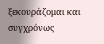ξεκουράζομαι και συγχρόνως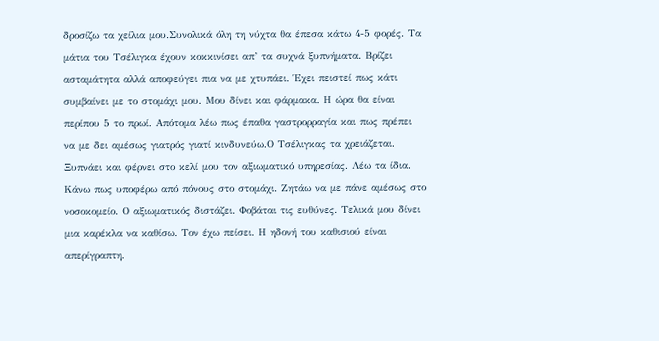δροσίζω τα χείλια μου.Συνολικά όλη τη νύχτα θα έπεσα κάτω 4-5 φορές. Τα μάτια του Τσέλιγκα έχουν κοκκινίσει απ’ τα συχνά ξυπνήματα. Βρίζει ασταμάτητα αλλά αποφεύγει πια να με χτυπάει. Έχει πειστεί πως κάτι συμβαίνει με το στομάχι μου. Μου δίνει και φάρμακα. Η ώρα θα είναι περίπου 5 το πρωί. Απότομα λέω πως έπαθα γαστρορραγία και πως πρέπει να με δει αμέσως γιατρός γιατί κινδυνεύω.Ο Τσέλιγκας τα χρειάζεται. Ξυπνάει και φέρνει στο κελί μου τον αξιωματικό υπηρεσίας. Λέω τα ίδια. Κάνω πως υποφέρω από πόνους στο στομάχι. Ζητάω να με πάνε αμέσως στο νοσοκομείο. Ο αξιωματικός διστάζει. Φοβάται τις ευθύνες. Τελικά μου δίνει μια καρέκλα να καθίσω. Τον έχω πείσει. Η ηδονή του καθισιού είναι απερίγραπτη.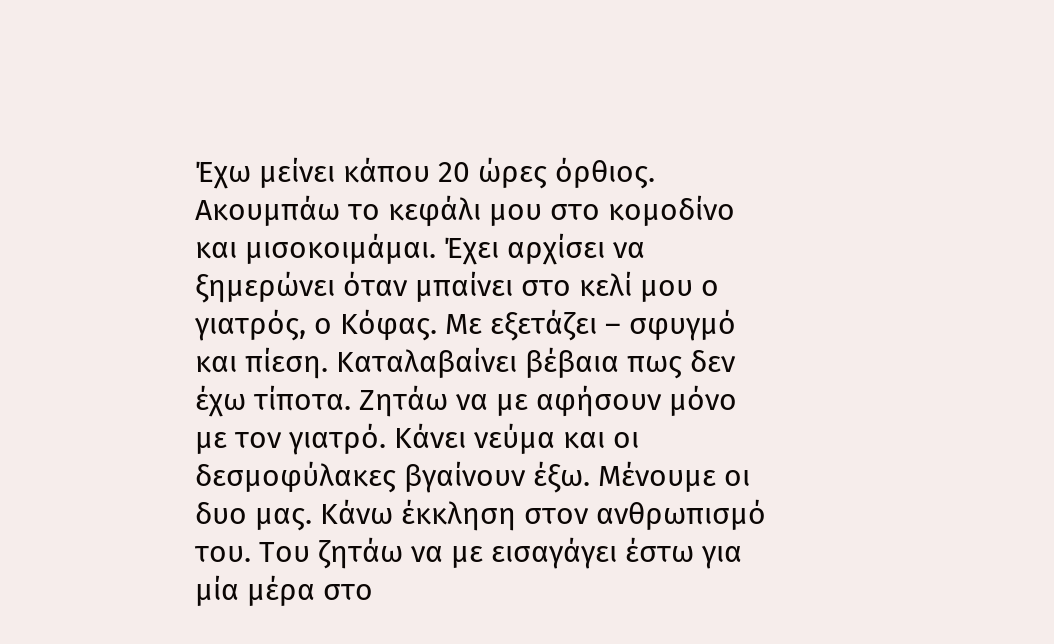Έχω μείνει κάπου 20 ώρες όρθιος. Ακουμπάω το κεφάλι μου στο κομοδίνο και μισοκοιμάμαι. Έχει αρχίσει να ξημερώνει όταν μπαίνει στο κελί μου ο γιατρός, ο Κόφας. Με εξετάζει – σφυγμό και πίεση. Καταλαβαίνει βέβαια πως δεν έχω τίποτα. Ζητάω να με αφήσουν μόνο με τον γιατρό. Κάνει νεύμα και οι δεσμοφύλακες βγαίνουν έξω. Μένουμε οι δυο μας. Κάνω έκκληση στον ανθρωπισμό του. Του ζητάω να με εισαγάγει έστω για μία μέρα στο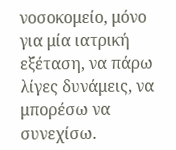νοσοκομείο, μόνο για μία ιατρική εξέταση, να πάρω λίγες δυνάμεις, να μπορέσω να συνεχίσω.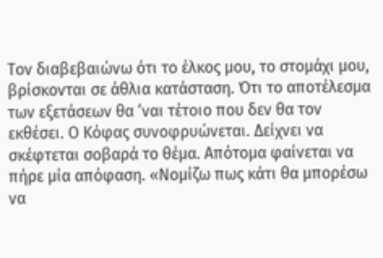Τον διαβεβαιώνω ότι το έλκος μου, το στομάχι μου, βρίσκονται σε άθλια κατάσταση. Ότι το αποτέλεσμα των εξετάσεων θα ‘ναι τέτοιο που δεν θα τον εκθέσει. Ο Κόφας συνοφρυώνεται. Δείχνει να σκέφτεται σοβαρά το θέμα. Απότομα φαίνεται να πήρε μία απόφαση. «Νομίζω πως κάτι θα μπορέσω να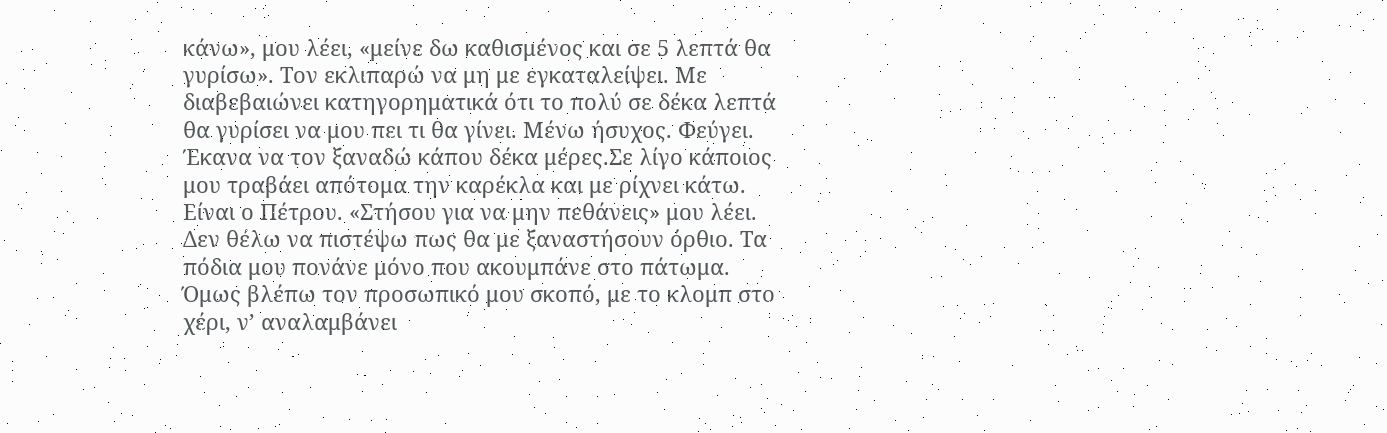κάνω», μου λέει, «μείνε δω καθισμένος και σε 5 λεπτά θα γυρίσω». Τον εκλιπαρώ να μη με εγκαταλείψει. Με διαβεβαιώνει κατηγορηματικά ότι το πολύ σε δέκα λεπτά θα γυρίσει να μου πει τι θα γίνει. Μένω ήσυχος. Φεύγει. Έκανα να τον ξαναδώ κάπου δέκα μέρες.Σε λίγο κάποιος μου τραβάει απότομα την καρέκλα και με ρίχνει κάτω. Είναι ο Πέτρου. «Στήσου για να μην πεθάνεις» μου λέει. Δεν θέλω να πιστέψω πως θα με ξαναστήσουν όρθιο. Τα πόδια μου πονάνε μόνο που ακουμπάνε στο πάτωμα. Όμως βλέπω τον προσωπικό μου σκοπό, με το κλομπ στο χέρι, ν’ αναλαμβάνει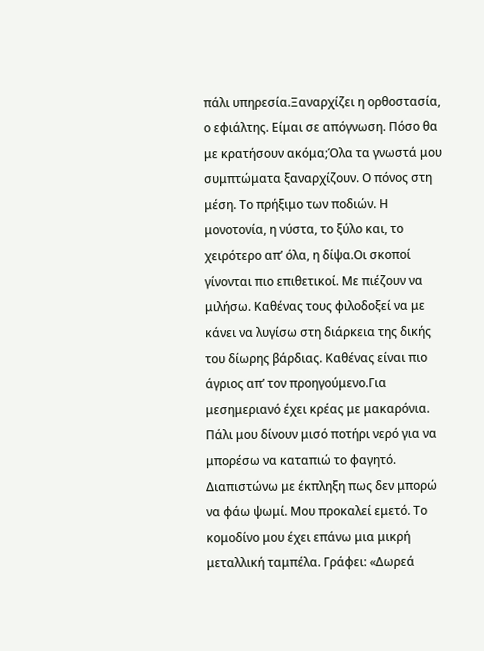πάλι υπηρεσία.Ξαναρχίζει η ορθοστασία, ο εφιάλτης. Είμαι σε απόγνωση. Πόσο θα με κρατήσουν ακόμα;Όλα τα γνωστά μου συμπτώματα ξαναρχίζουν. Ο πόνος στη μέση. Το πρήξιμο των ποδιών. Η μονοτονία, η νύστα, το ξύλο και, το χειρότερο απ’ όλα, η δίψα.Οι σκοποί γίνονται πιο επιθετικοί. Με πιέζουν να μιλήσω. Καθένας τους φιλοδοξεί να με κάνει να λυγίσω στη διάρκεια της δικής του δίωρης βάρδιας. Καθένας είναι πιο άγριος απ’ τον προηγούμενο.Για μεσημεριανό έχει κρέας με μακαρόνια. Πάλι μου δίνουν μισό ποτήρι νερό για να μπορέσω να καταπιώ το φαγητό. Διαπιστώνω με έκπληξη πως δεν μπορώ να φάω ψωμί. Μου προκαλεί εμετό. Το κομοδίνο μου έχει επάνω μια μικρή μεταλλική ταμπέλα. Γράφει: «Δωρεά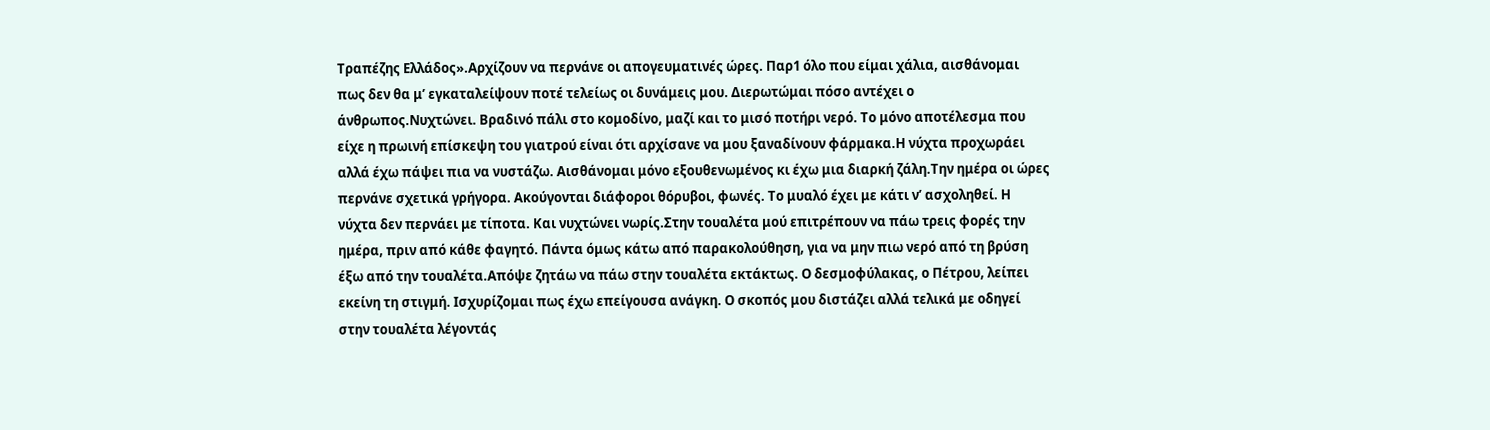Τραπέζης Ελλάδος».Αρχίζουν να περνάνε οι απογευματινές ώρες. Παρ1 όλο που είμαι χάλια, αισθάνομαι πως δεν θα μ’ εγκαταλείψουν ποτέ τελείως οι δυνάμεις μου. Διερωτώμαι πόσο αντέχει ο άνθρωπος.Νυχτώνει. Βραδινό πάλι στο κομοδίνο, μαζί και το μισό ποτήρι νερό. Το μόνο αποτέλεσμα που είχε η πρωινή επίσκεψη του γιατρού είναι ότι αρχίσανε να μου ξαναδίνουν φάρμακα.Η νύχτα προχωράει αλλά έχω πάψει πια να νυστάζω. Αισθάνομαι μόνο εξουθενωμένος κι έχω μια διαρκή ζάλη.Την ημέρα οι ώρες περνάνε σχετικά γρήγορα. Ακούγονται διάφοροι θόρυβοι, φωνές. Το μυαλό έχει με κάτι ν’ ασχοληθεί. Η νύχτα δεν περνάει με τίποτα. Και νυχτώνει νωρίς.Στην τουαλέτα μού επιτρέπουν να πάω τρεις φορές την ημέρα, πριν από κάθε φαγητό. Πάντα όμως κάτω από παρακολούθηση, για να μην πιω νερό από τη βρύση έξω από την τουαλέτα.Απόψε ζητάω να πάω στην τουαλέτα εκτάκτως. Ο δεσμοφύλακας, ο Πέτρου, λείπει εκείνη τη στιγμή. Ισχυρίζομαι πως έχω επείγουσα ανάγκη. Ο σκοπός μου διστάζει αλλά τελικά με οδηγεί στην τουαλέτα λέγοντάς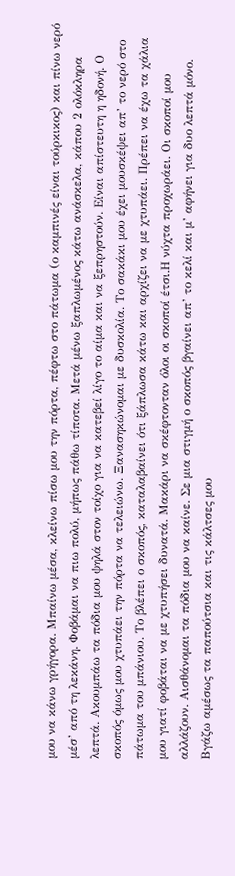μου να κάνω γρήγορα. Μπαίνω μέσα, κλείνω πίσω μου την πόρτα, πέφτω στο πάτωμα (ο καμπινές είναι τούρκικος) και πίνω νερό μέσ’ από τη λεκάνη. Φοβάμαι να πιω πολύ, μήπως πάθω τίποτα. Μετά μένω ξαπλωμένος κάτω ανάσκελα, κάπου 2 ολόκληρα λεπτά. Ακουμπάω τα πόδια μου ψηλά στον τοίχο για να κατεβεί λίγο το αίμα και να ξεπρηστούν. Είναι απίστευτη η ηδονή. Ο σκοπός όμως μου χτυπάει την πόρτα να τελειώνω. Ξανασηκώνομαι με δυσκολία. Το σακάκι μου έχει μουσκέψει απ’ το νερό στο πάτωμα του μπάνιου. Το βλέπει ο σκοπός, καταλαβαίνει ότι ξάπλωσα κάτω και αρχίζει να με χτυπάει. Πρέπει να έχω τα χάλια μου γιατί φοβάται να με χτυπήσει δυνατά. Μακάρι να σκέφτονταν όλοι οι σκοποί έτσι.Η νύχτα προχωράει. Οι σκοποί μου αλλάζουν. Αισθάνομαι τα πόδια μου να καίνε. Σε μια στιγμή ο σκοπός βγαίνει απ’ το κελί και μ’ αφήνει για δυο λεπτά μόνο. Βγάζω αμέσως τα παπούτσια και τις κάλτσες μου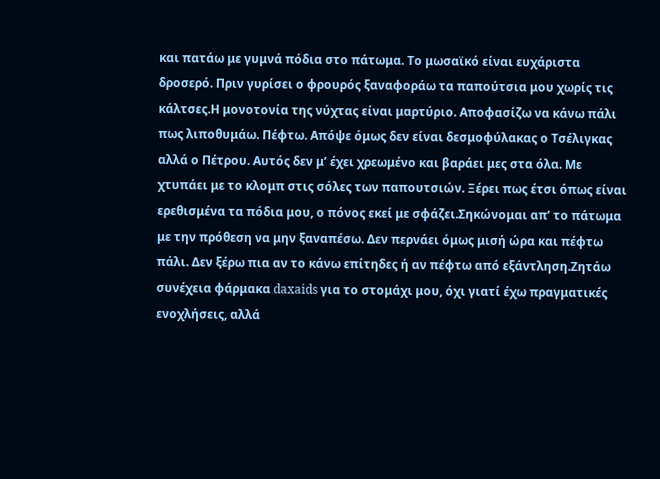και πατάω με γυμνά πόδια στο πάτωμα. Το μωσαϊκό είναι ευχάριστα δροσερό. Πριν γυρίσει ο φρουρός ξαναφοράω τα παπούτσια μου χωρίς τις κάλτσες.Η μονοτονία της νύχτας είναι μαρτύριο. Αποφασίζω να κάνω πάλι πως λιποθυμάω. Πέφτω. Απόψε όμως δεν είναι δεσμοφύλακας ο Τσέλιγκας αλλά ο Πέτρου. Αυτός δεν μ’ έχει χρεωμένο και βαράει μες στα όλα. Με χτυπάει με το κλομπ στις σόλες των παπουτσιών. Ξέρει πως έτσι όπως είναι ερεθισμένα τα πόδια μου, ο πόνος εκεί με σφάζει.Σηκώνομαι απ’ το πάτωμα με την πρόθεση να μην ξαναπέσω. Δεν περνάει όμως μισή ώρα και πέφτω πάλι. Δεν ξέρω πια αν το κάνω επίτηδες ή αν πέφτω από εξάντληση.Ζητάω συνέχεια φάρμακα daxaids για το στομάχι μου, όχι γιατί έχω πραγματικές ενοχλήσεις, αλλά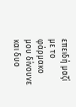επειδή μαζί με το φάρμακο μου δίνουνε και δυο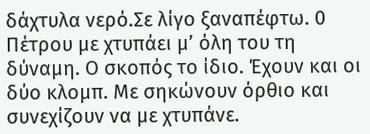δάχτυλα νερό.Σε λίγο ξαναπέφτω. 0 Πέτρου με χτυπάει μ’ όλη του τη δύναμη. Ο σκοπός το ίδιο. Έχουν και οι δύο κλομπ. Με σηκώνουν όρθιο και συνεχίζουν να με χτυπάνε.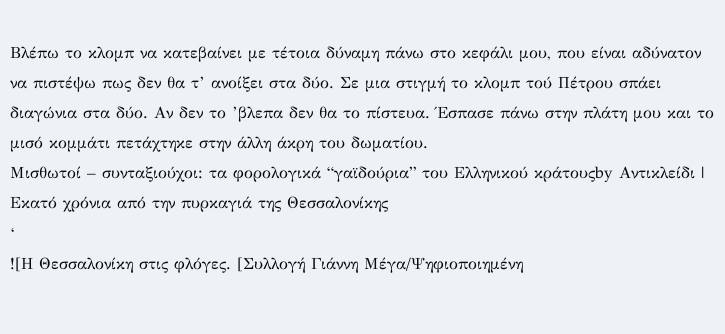Βλέπω το κλομπ να κατεβαίνει με τέτοια δύναμη πάνω στο κεφάλι μου, που είναι αδύνατον να πιστέψω πως δεν θα τ’ ανοίξει στα δύο. Σε μια στιγμή το κλομπ τού Πέτρου σπάει διαγώνια στα δύο. Αν δεν το ’βλεπα δεν θα το πίστευα. Έσπασε πάνω στην πλάτη μου και το μισό κομμάτι πετάχτηκε στην άλλη άκρη του δωματίου.
Μισθωτοί – συνταξιούχοι: τα φορολογικά “γαϊδούρια” του Ελληνικού κράτουςby Αντικλείδι |
Εκατό χρόνια από την πυρκαγιά της Θεσσαλονίκης
‘
![Η Θεσσαλονίκη στις φλόγες. [Συλλογή Γιάννη Μέγα/Ψηφιοποιημένη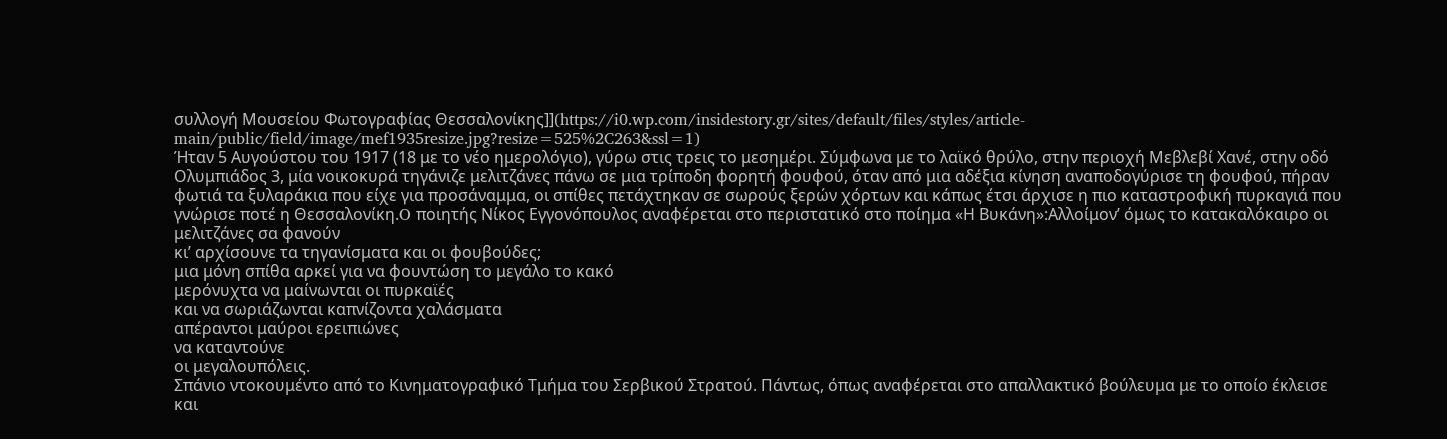συλλογή Μουσείου Φωτογραφίας Θεσσαλονίκης]](https://i0.wp.com/insidestory.gr/sites/default/files/styles/article-main/public/field/image/mef1935resize.jpg?resize=525%2C263&ssl=1)
Ήταν 5 Αυγούστου του 1917 (18 με το νέο ημερολόγιο), γύρω στις τρεις το μεσημέρι. Σύμφωνα με το λαϊκό θρύλο, στην περιοχή Μεβλεβί Χανέ, στην οδό Ολυμπιάδος 3, μία νοικοκυρά τηγάνιζε μελιτζάνες πάνω σε μια τρίποδη φορητή φουφού, όταν από μια αδέξια κίνηση αναποδογύρισε τη φουφού, πήραν φωτιά τα ξυλαράκια που είχε για προσάναμμα, οι σπίθες πετάχτηκαν σε σωρούς ξερών χόρτων και κάπως έτσι άρχισε η πιο καταστροφική πυρκαγιά που γνώρισε ποτέ η Θεσσαλονίκη.O ποιητής Νίκος Εγγονόπουλος αναφέρεται στο περιστατικό στο ποίημα «Η Βυκάνη»:Αλλοίμον’ όμως το κατακαλόκαιρο οι μελιτζάνες σα φανούν
κι’ αρχίσουνε τα τηγανίσματα και οι φουβούδες;
μια μόνη σπίθα αρκεί για να φουντώση το μεγάλο το κακό
μερόνυχτα να μαίνωνται οι πυρκαϊές
και να σωριάζωνται καπνίζοντα χαλάσματα
απέραντοι μαύροι ερειπιώνες
να καταντούνε
οι μεγαλουπόλεις.
Σπάνιο ντοκουμέντο από το Κινηματογραφικό Τμήμα του Σερβικού Στρατού. Πάντως, όπως αναφέρεται στο απαλλακτικό βούλευμα με το οποίο έκλεισε και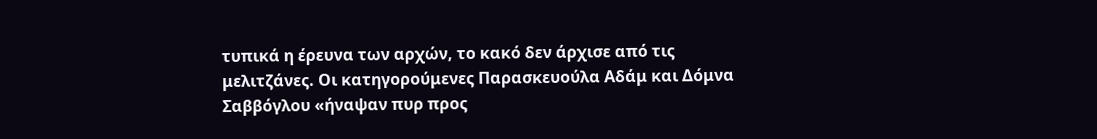τυπικά η έρευνα των αρχών, το κακό δεν άρχισε από τις μελιτζάνες. Οι κατηγορούμενες Παρασκευούλα Αδάμ και Δόμνα Σαββόγλου «ήναψαν πυρ προς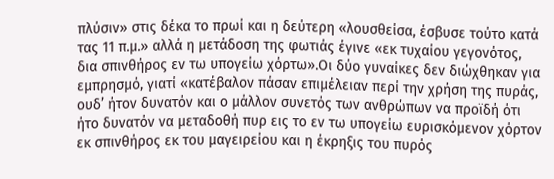πλύσιν» στις δέκα το πρωί και η δεύτερη «λουσθείσα, έσβυσε τούτο κατά τας 11 π.μ.» αλλά η μετάδοση της φωτιάς έγινε «εκ τυχαίου γεγονότος, δια σπινθήρος εν τω υπογείω χόρτω».Οι δύο γυναίκες δεν διώχθηκαν για εμπρησμό, γιατί «κατέβαλον πάσαν επιμέλειαν περί την χρήση της πυράς, ουδ’ ήτον δυνατόν και ο μάλλον συνετός των ανθρώπων να προϊδή ότι ήτο δυνατόν να μεταδοθή πυρ εις το εν τω υπογείω ευρισκόμενον χόρτον εκ σπινθήρος εκ του μαγειρείου και η έκρηξις του πυρός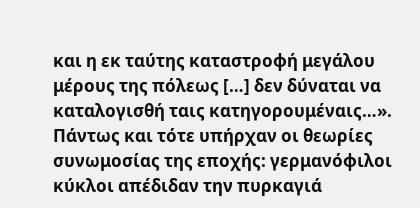και η εκ ταύτης καταστροφή μεγάλου μέρους της πόλεως […] δεν δύναται να καταλογισθή ταις κατηγορουμέναις…».
Πάντως και τότε υπήρχαν οι θεωρίες συνωμοσίας της εποχής: γερμανόφιλοι κύκλοι απέδιδαν την πυρκαγιά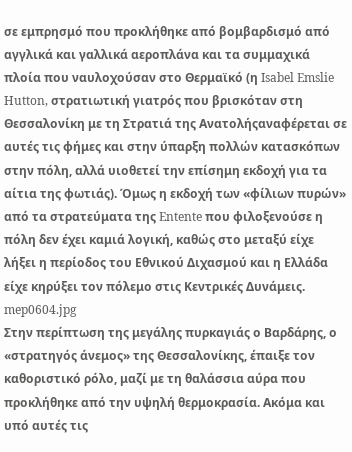σε εμπρησμό που προκλήθηκε από βομβαρδισμό από αγγλικά και γαλλικά αεροπλάνα και τα συμμαχικά πλοία που ναυλοχούσαν στο Θερμαϊκό (η Isabel Emslie Hutton, στρατιωτική γιατρός που βρισκόταν στη Θεσσαλονίκη με τη Στρατιά της Ανατολήςαναφέρεται σε αυτές τις φήμες και στην ύπαρξη πολλών κατασκόπων στην πόλη, αλλά υιοθετεί την επίσημη εκδοχή για τα αίτια της φωτιάς). Όμως η εκδοχή των «φίλιων πυρών» από τα στρατεύματα της Entente που φιλοξενούσε η πόλη δεν έχει καμιά λογική, καθώς στο μεταξύ είχε λήξει η περίοδος του Εθνικού Διχασμού και η Ελλάδα είχε κηρύξει τον πόλεμο στις Κεντρικές Δυνάμεις.
mep0604.jpg
Στην περίπτωση της μεγάλης πυρκαγιάς ο Βαρδάρης, ο «στρατηγός άνεμος» της Θεσσαλονίκης, έπαιξε τον καθοριστικό ρόλο, μαζί με τη θαλάσσια αύρα που προκλήθηκε από την υψηλή θερμοκρασία. Ακόμα και υπό αυτές τις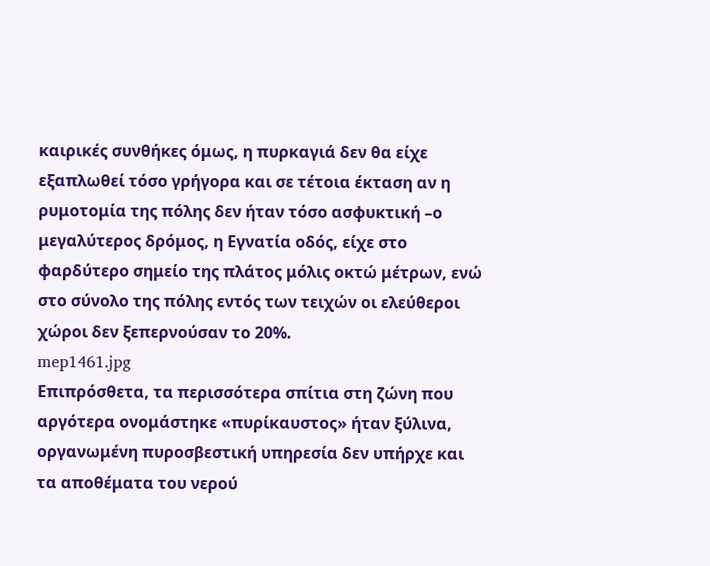καιρικές συνθήκες όμως, η πυρκαγιά δεν θα είχε εξαπλωθεί τόσο γρήγορα και σε τέτοια έκταση αν η ρυμοτομία της πόλης δεν ήταν τόσο ασφυκτική –ο μεγαλύτερος δρόμος, η Εγνατία οδός, είχε στο φαρδύτερο σημείο της πλάτος μόλις οκτώ μέτρων, ενώ στο σύνολο της πόλης εντός των τειχών οι ελεύθεροι χώροι δεν ξεπερνούσαν το 20%.
mep1461.jpg
Επιπρόσθετα, τα περισσότερα σπίτια στη ζώνη που αργότερα ονομάστηκε «πυρίκαυστος» ήταν ξύλινα, οργανωμένη πυροσβεστική υπηρεσία δεν υπήρχε και τα αποθέματα του νερού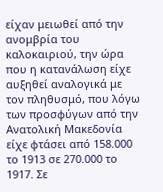είχαν μειωθεί από την ανομβρία του καλοκαιριού, την ώρα που η κατανάλωση είχε αυξηθεί αναλογικά με τον πληθυσμό, που λόγω των προσφύγων από την Ανατολική Μακεδονία είχε φτάσει από 158.000 το 1913 σε 270.000 το 1917. Σε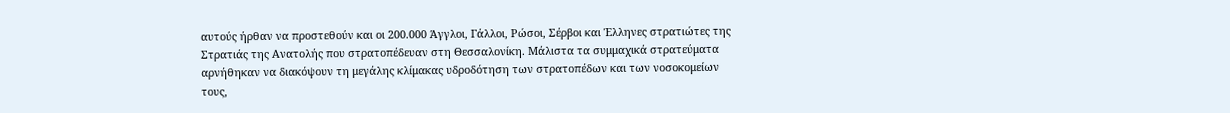αυτούς ήρθαν να προστεθούν και οι 200.000 Άγγλοι, Γάλλοι, Ρώσοι, Σέρβοι και Έλληνες στρατιώτες της Στρατιάς της Ανατολής που στρατοπέδευαν στη Θεσσαλονίκη. Μάλιστα τα συμμαχικά στρατεύματα αρνήθηκαν να διακόψουν τη μεγάλης κλίμακας υδροδότηση των στρατοπέδων και των νοσοκομείων τους,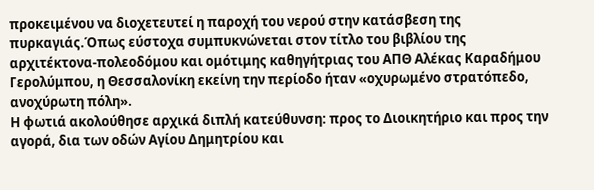προκειμένου να διοχετευτεί η παροχή του νερού στην κατάσβεση της πυρκαγιάς.Όπως εύστοχα συμπυκνώνεται στον τίτλο του βιβλίου της αρχιτέκτονα-πολεοδόμου και ομότιμης καθηγήτριας του ΑΠΘ Αλέκας Καραδήμου Γερολύμπου, η Θεσσαλονίκη εκείνη την περίοδο ήταν «οχυρωμένο στρατόπεδο, ανοχύρωτη πόλη».
Η φωτιά ακολούθησε αρχικά διπλή κατεύθυνση: προς το Διοικητήριο και προς την αγορά, δια των οδών Αγίου Δημητρίου και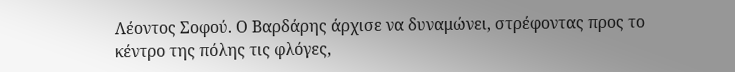Λέοντος Σοφού. Ο Βαρδάρης άρχισε να δυναμώνει, στρέφοντας προς το κέντρο της πόλης τις φλόγες,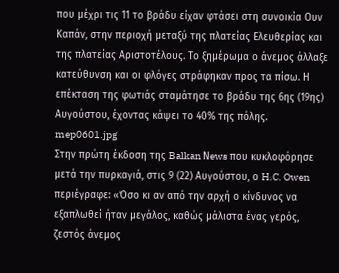που μέχρι τις 11 το βράδυ είχαν φτάσει στη συνοικία Ουν Καπάν, στην περιοχή μεταξύ της πλατείας Ελευθερίας και της πλατείας Αριστοτέλους. Το ξημέρωμα ο άνεμος άλλαξε κατεύθυνση και οι φλόγες στράφηκαν προς τα πίσω. Η επέκταση της φωτιάς σταμάτησε το βράδυ της 6ης (19ης) Αυγούστου, έχοντας κάψει το 40% της πόλης.
mep0601.jpg
Στην πρώτη έκδοση της Balkan Νews που κυκλοφόρησε μετά την πυρκαγιά, στις 9 (22) Αυγούστου, ο H.C. Owen περιέγραφε: «Όσο κι αν από την αρχή ο κίνδυνος να εξαπλωθεί ήταν μεγάλος, καθώς μάλιστα ένας γερός, ζεστός άνεμος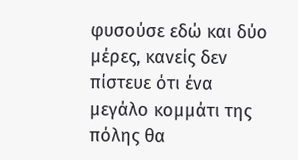φυσούσε εδώ και δύο μέρες, κανείς δεν πίστευε ότι ένα μεγάλο κομμάτι της πόλης θα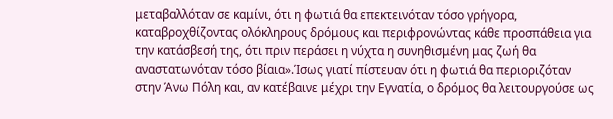μεταβαλλόταν σε καμίνι, ότι η φωτιά θα επεκτεινόταν τόσο γρήγορα, καταβροχθίζοντας ολόκληρους δρόμους και περιφρονώντας κάθε προσπάθεια για την κατάσβεσή της, ότι πριν περάσει η νύχτα η συνηθισμένη μας ζωή θα αναστατωνόταν τόσο βίαια».Ίσως γιατί πίστευαν ότι η φωτιά θα περιοριζόταν στην Άνω Πόλη και, αν κατέβαινε μέχρι την Εγνατία, ο δρόμος θα λειτουργούσε ως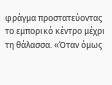φράγμα προστατεύοντας το εμπορικό κέντρο μέχρι τη θάλασσα. «Όταν όμως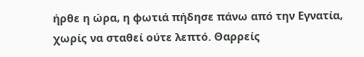ήρθε η ώρα, η φωτιά πήδησε πάνω από την Εγνατία, χωρίς να σταθεί ούτε λεπτό. Θαρρείς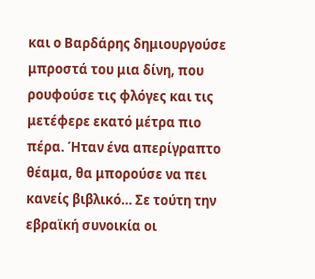και ο Βαρδάρης δημιουργούσε μπροστά του μια δίνη, που ρουφούσε τις φλόγες και τις μετέφερε εκατό μέτρα πιο πέρα. Ήταν ένα απερίγραπτο θέαμα, θα μπορούσε να πει κανείς βιβλικό… Σε τούτη την εβραϊκή συνοικία οι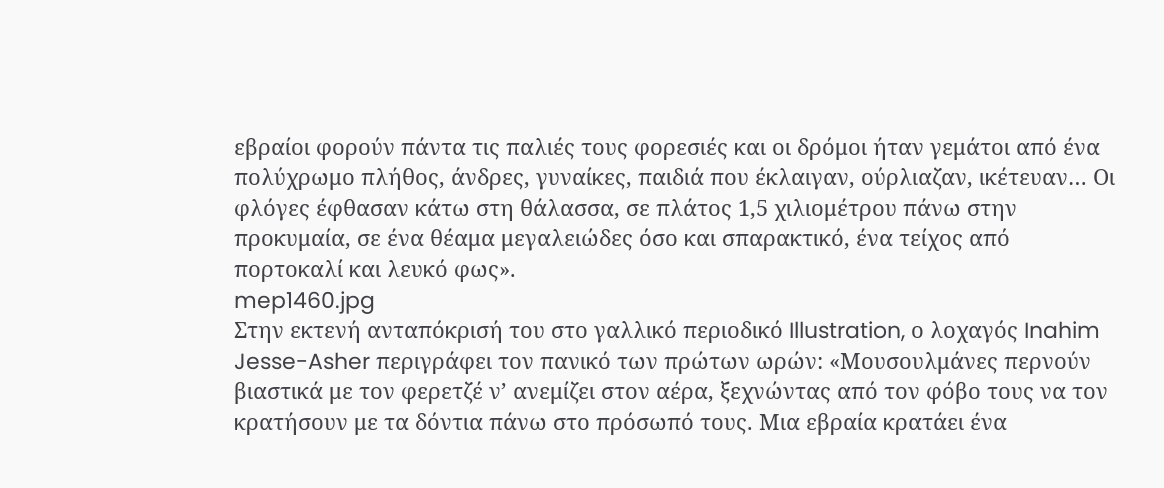εβραίοι φορούν πάντα τις παλιές τους φορεσιές και οι δρόμοι ήταν γεμάτοι από ένα πολύχρωμο πλήθος, άνδρες, γυναίκες, παιδιά που έκλαιγαν, ούρλιαζαν, ικέτευαν… Οι φλόγες έφθασαν κάτω στη θάλασσα, σε πλάτος 1,5 χιλιομέτρου πάνω στην προκυμαία, σε ένα θέαμα μεγαλειώδες όσο και σπαρακτικό, ένα τείχος από πορτοκαλί και λευκό φως».
mep1460.jpg
Στην εκτενή ανταπόκρισή του στο γαλλικό περιοδικό Illustration, ο λοχαγός Inahim Jesse-Asher περιγράφει τον πανικό των πρώτων ωρών: «Μουσουλμάνες περνούν βιαστικά με τον φερετζέ ν’ ανεμίζει στον αέρα, ξεχνώντας από τον φόβο τους να τον κρατήσουν με τα δόντια πάνω στο πρόσωπό τους. Μια εβραία κρατάει ένα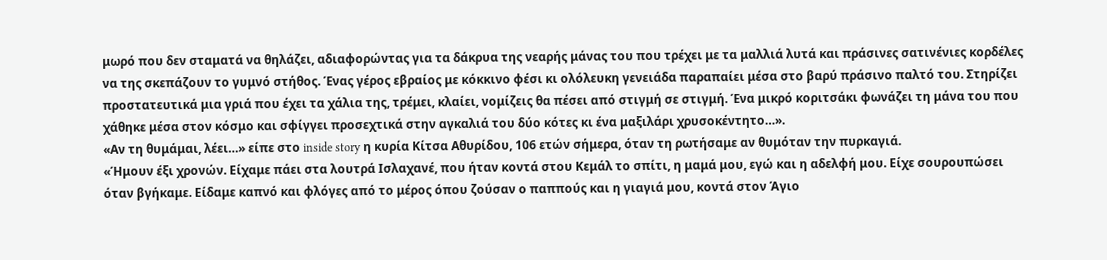μωρό που δεν σταματά να θηλάζει, αδιαφορώντας για τα δάκρυα της νεαρής μάνας του που τρέχει με τα μαλλιά λυτά και πράσινες σατινένιες κορδέλες να της σκεπάζουν το γυμνό στήθος. Ένας γέρος εβραίος με κόκκινο φέσι κι ολόλευκη γενειάδα παραπαίει μέσα στο βαρύ πράσινο παλτό του. Στηρίζει προστατευτικά μια γριά που έχει τα χάλια της, τρέμει, κλαίει, νομίζεις θα πέσει από στιγμή σε στιγμή. Ένα μικρό κοριτσάκι φωνάζει τη μάνα του που χάθηκε μέσα στον κόσμο και σφίγγει προσεχτικά στην αγκαλιά του δύο κότες κι ένα μαξιλάρι χρυσοκέντητο…».
«Αν τη θυμάμαι, λέει…» είπε στο inside story η κυρία Κίτσα Αθυρίδου, 106 ετών σήμερα, όταν τη ρωτήσαμε αν θυμόταν την πυρκαγιά.
«Ήμουν έξι χρονών. Είχαμε πάει στα λουτρά Ισλαχανέ, που ήταν κοντά στου Κεμάλ το σπίτι, η μαμά μου, εγώ και η αδελφή μου. Είχε σουρουπώσει όταν βγήκαμε. Είδαμε καπνό και φλόγες από το μέρος όπου ζούσαν ο παππούς και η γιαγιά μου, κοντά στον Άγιο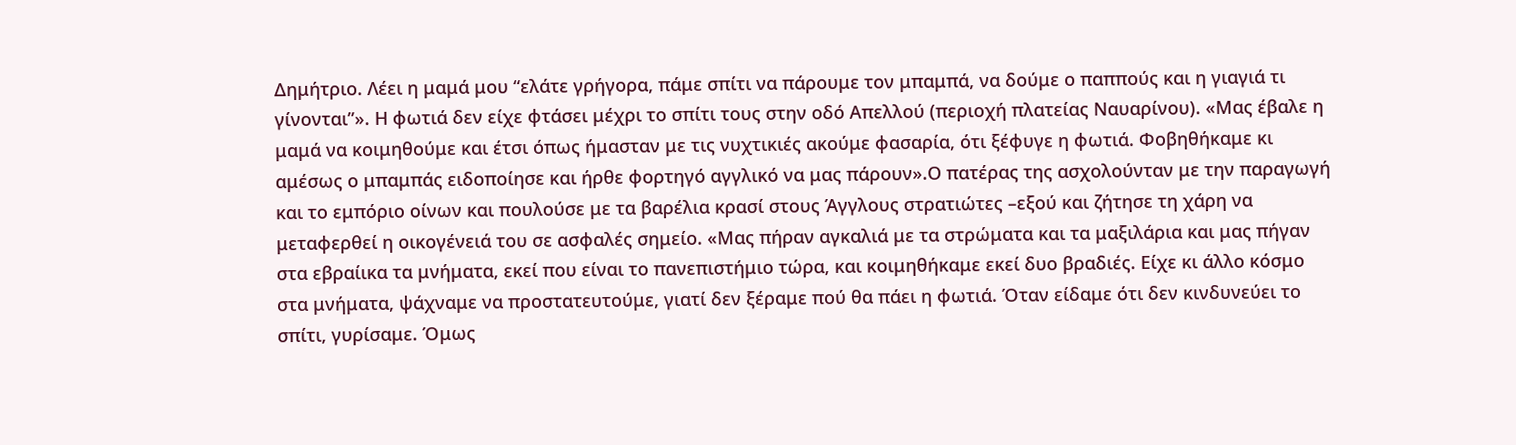Δημήτριο. Λέει η μαμά μου “ελάτε γρήγορα, πάμε σπίτι να πάρουμε τον μπαμπά, να δούμε ο παππούς και η γιαγιά τι γίνονται”». Η φωτιά δεν είχε φτάσει μέχρι το σπίτι τους στην οδό Απελλού (περιοχή πλατείας Ναυαρίνου). «Μας έβαλε η μαμά να κοιμηθούμε και έτσι όπως ήμασταν με τις νυχτικιές ακούμε φασαρία, ότι ξέφυγε η φωτιά. Φοβηθήκαμε κι αμέσως ο μπαμπάς ειδοποίησε και ήρθε φορτηγό αγγλικό να μας πάρουν».Ο πατέρας της ασχολούνταν με την παραγωγή και το εμπόριο οίνων και πουλούσε με τα βαρέλια κρασί στους Άγγλους στρατιώτες –εξού και ζήτησε τη χάρη να μεταφερθεί η οικογένειά του σε ασφαλές σημείο. «Μας πήραν αγκαλιά με τα στρώματα και τα μαξιλάρια και μας πήγαν στα εβραίικα τα μνήματα, εκεί που είναι το πανεπιστήμιο τώρα, και κοιμηθήκαμε εκεί δυο βραδιές. Είχε κι άλλο κόσμο στα μνήματα, ψάχναμε να προστατευτούμε, γιατί δεν ξέραμε πού θα πάει η φωτιά. Όταν είδαμε ότι δεν κινδυνεύει το σπίτι, γυρίσαμε. Όμως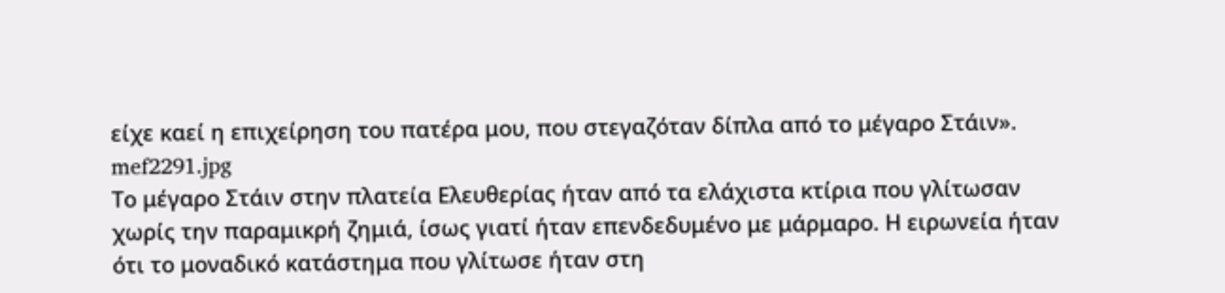είχε καεί η επιχείρηση του πατέρα μου, που στεγαζόταν δίπλα από το μέγαρο Στάιν».
mef2291.jpg
Το μέγαρο Στάιν στην πλατεία Ελευθερίας ήταν από τα ελάχιστα κτίρια που γλίτωσαν χωρίς την παραμικρή ζημιά, ίσως γιατί ήταν επενδεδυμένο με μάρμαρο. Η ειρωνεία ήταν ότι το μοναδικό κατάστημα που γλίτωσε ήταν στη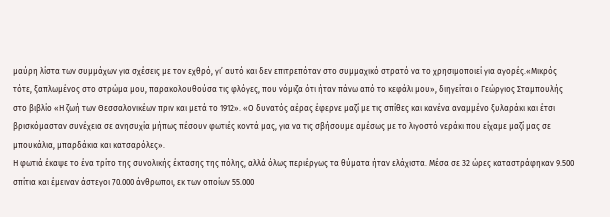μαύρη λίστα των συμμάχων για σχέσεις με τον εχθρό, γι’ αυτό και δεν επιτρεπόταν στο συμμαχικό στρατό να το χρησιμοποιεί για αγορές.«Μικρός τότε, ξαπλωμένος στο στρώμα μου, παρακολουθούσα τις φλόγες, που νόμιζα ότι ήταν πάνω από το κεφάλι μου», διηγείται ο Γεώργιος Σταμπουλής στο βιβλίο «Η ζωή των Θεσσαλονικέων πριν και μετά το 1912». «Ο δυνατός αέρας έφερνε μαζί με τις σπίθες και κανένα αναμμένο ξυλαράκι και έτσι βρισκόμασταν συνέχεια σε ανησυχία μήπως πέσουν φωτιές κοντά μας, για να τις σβήσουμε αμέσως με το λιγοστό νεράκι που είχαμε μαζί μας σε μπουκάλια, μπαρδάκια και κατσαρόλες».
Η φωτιά έκαψε το ένα τρίτο της συνολικής έκτασης της πόλης, αλλά όλως περιέργως τα θύματα ήταν ελάχιστα. Μέσα σε 32 ώρες καταστράφηκαν 9.500 σπίτια και έμειναν άστεγοι 70.000 άνθρωποι, εκ των οποίων 55.000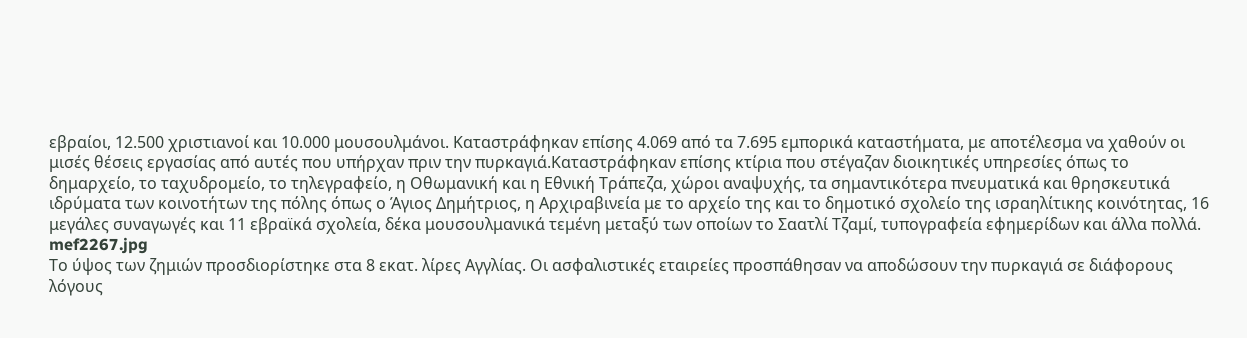εβραίοι, 12.500 χριστιανοί και 10.000 μουσουλμάνοι. Καταστράφηκαν επίσης 4.069 από τα 7.695 εμπορικά καταστήματα, με αποτέλεσμα να χαθούν οι μισές θέσεις εργασίας από αυτές που υπήρχαν πριν την πυρκαγιά.Καταστράφηκαν επίσης κτίρια που στέγαζαν διοικητικές υπηρεσίες όπως το δημαρχείο, το ταχυδρομείο, το τηλεγραφείο, η Οθωμανική και η Εθνική Τράπεζα, χώροι αναψυχής, τα σημαντικότερα πνευματικά και θρησκευτικά ιδρύματα των κοινοτήτων της πόλης όπως ο Άγιος Δημήτριος, η Αρχιραβινεία με το αρχείο της και το δημοτικό σχολείο της ισραηλίτικης κοινότητας, 16 μεγάλες συναγωγές και 11 εβραϊκά σχολεία, δέκα μουσουλμανικά τεμένη μεταξύ των οποίων το Σαατλί Τζαμί, τυπογραφεία εφημερίδων και άλλα πολλά.
mef2267.jpg
Το ύψος των ζημιών προσδιορίστηκε στα 8 εκατ. λίρες Αγγλίας. Οι ασφαλιστικές εταιρείες προσπάθησαν να αποδώσουν την πυρκαγιά σε διάφορους λόγους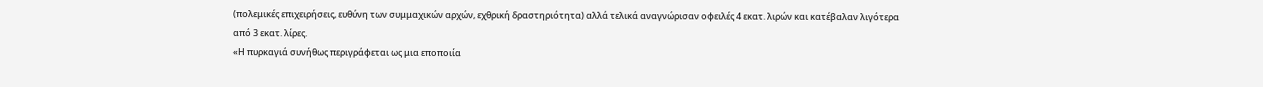(πολεμικές επιχειρήσεις, ευθύνη των συμμαχικών αρχών, εχθρική δραστηριότητα) αλλά τελικά αναγνώρισαν οφειλές 4 εκατ. λιρών και κατέβαλαν λιγότερα από 3 εκατ. λίρες.
«Η πυρκαγιά συνήθως περιγράφεται ως μια εποποιία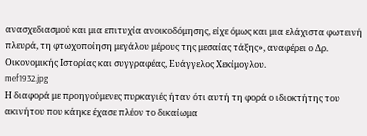ανασχεδιασμού και μια επιτυχία ανοικοδόμησης, είχε όμως και μια ελάχιστα φωτεινή πλευρά, τη φτωχοποίηση μεγάλου μέρους της μεσαίας τάξης», αναφέρει ο Δρ. Οικονομικής Ιστορίας και συγγραφέας, Ευάγγελος Χεκίμογλου.
mef1932.jpg
Η διαφορά με προηγούμενες πυρκαγιές ήταν ότι αυτή τη φορά ο ιδιοκτήτης του ακινήτου που κάηκε έχασε πλέον το δικαίωμα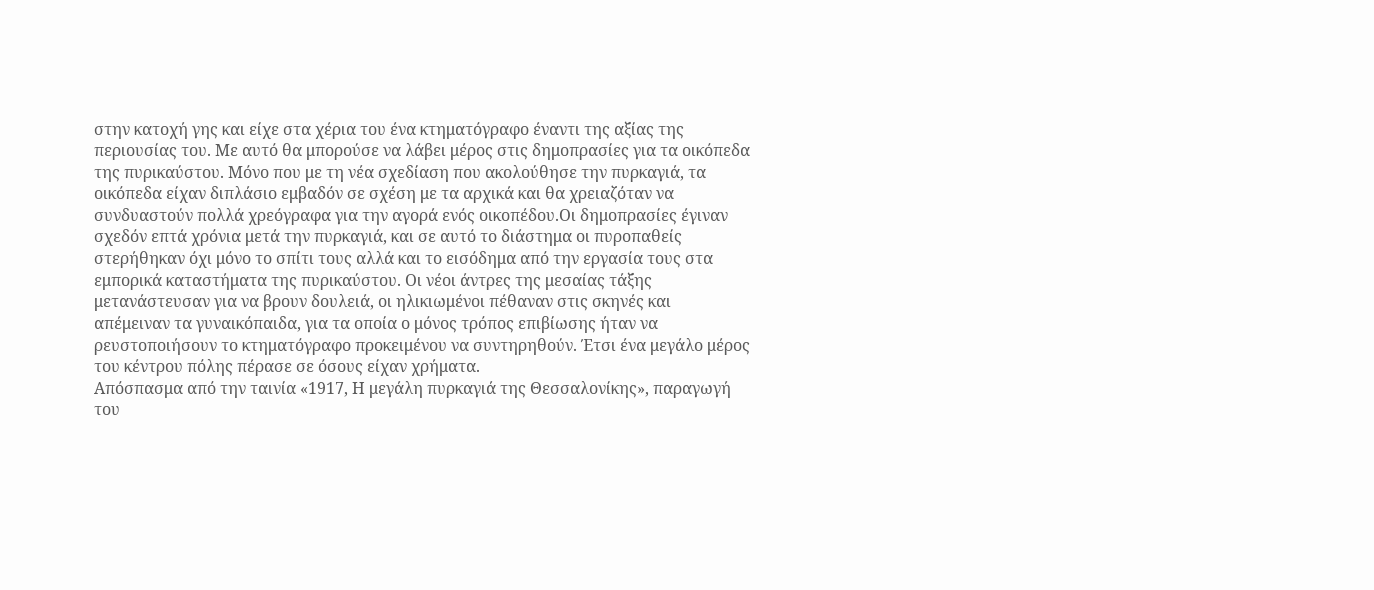στην κατοχή γης και είχε στα χέρια του ένα κτηματόγραφο έναντι της αξίας της περιουσίας του. Με αυτό θα μπορούσε να λάβει μέρος στις δημοπρασίες για τα οικόπεδα της πυρικαύστου. Μόνο που με τη νέα σχεδίαση που ακολούθησε την πυρκαγιά, τα οικόπεδα είχαν διπλάσιο εμβαδόν σε σχέση με τα αρχικά και θα χρειαζόταν να συνδυαστούν πολλά χρεόγραφα για την αγορά ενός οικοπέδου.Οι δημοπρασίες έγιναν σχεδόν επτά χρόνια μετά την πυρκαγιά, και σε αυτό το διάστημα οι πυροπαθείς στερήθηκαν όχι μόνο το σπίτι τους αλλά και το εισόδημα από την εργασία τους στα εμπορικά καταστήματα της πυρικαύστου. Οι νέοι άντρες της μεσαίας τάξης μετανάστευσαν για να βρουν δουλειά, οι ηλικιωμένοι πέθαναν στις σκηνές και απέμειναν τα γυναικόπαιδα, για τα οποία ο μόνος τρόπος επιβίωσης ήταν να ρευστοποιήσουν το κτηματόγραφο προκειμένου να συντηρηθούν. Έτσι ένα μεγάλο μέρος του κέντρου πόλης πέρασε σε όσους είχαν χρήματα.
Απόσπασμα από την ταινία «1917, Η μεγάλη πυρκαγιά της Θεσσαλονίκης», παραγωγή του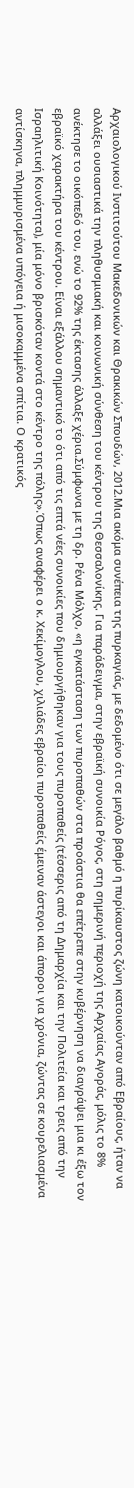Αρχαιολογικού Ινστιτούτου Μακεδονικών και Θρακικών Σπουδών, 2012.Μια ακόμα συνέπεια της πυρκαγιάς, με δεδομένο ότι σε μεγάλο βαθμό η πυρίκαυστος ζώνη κατοικούνταν από Εβραίους, ήταν να αλλάξει ουσιαστικά την πληθυσμιακή και κοινωνική σύνθεση του κέντρου της Θεσσαλονίκης. Για παράδειγμα, στην εβραϊκή συνοικία Ρόγος, στη σημερινή περιοχή της Αρχαίας Αγοράς, μόλις το 8% ανέκτησε το οικόπεδό του, ενώ το 92% της έκτασης άλλαξε χέρια.Σύμφωνα με τη δρ. Ρένα Μόλχο, «η εγκατάσταση των πυροπαθών στα προάστια θα επέτρεπε στην κυβέρνηση να διαγράψει μια κι έξω τον εβραϊκό χαρακτήρα του κέντρου. Είναι εξάλλου σημαντικό το ότι από τις επτά νέες συνοικίες που δημιουργήθηκαν για τους πυροπαθείς (τέσσερις από τη Δημαρχία και την Πολιτεία και τρεις από την Ισραηλιτική Κοινότητα), μία μόνο βρισκόταν κοντά στο κέντρο της πόλης».Όπως αναφέρει ο κ. Χεκίμογλου, χιλιάδες εβραίοι πυροπαθείς έμειναν άστεγοι και άποροι για χρόνια, ζώντας σε κουρελιασμένα αντίσκηνα, πλημμυρισμένα υπόγεια ή μισοκαμμένα σπίτια. Ο κρατικός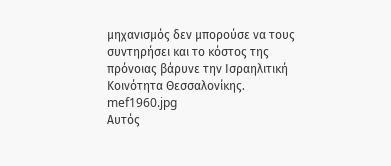μηχανισμός δεν μπορούσε να τους συντηρήσει και το κόστος της πρόνοιας βάρυνε την Ισραηλιτική Κοινότητα Θεσσαλονίκης.
mef1960.jpg
Αυτός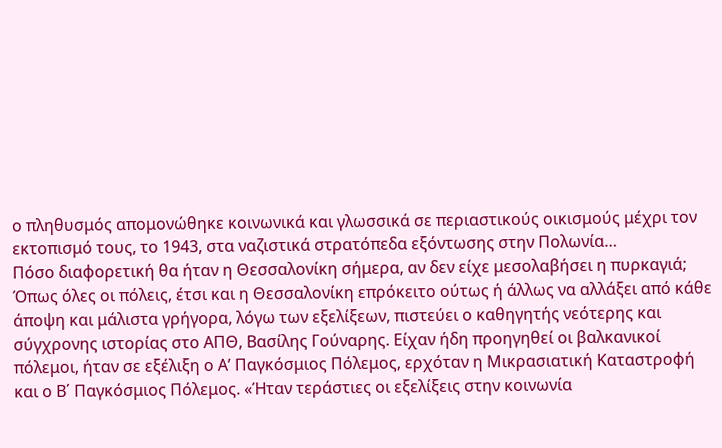ο πληθυσμός απομονώθηκε κοινωνικά και γλωσσικά σε περιαστικούς οικισμούς μέχρι τον εκτοπισμό τους, το 1943, στα ναζιστικά στρατόπεδα εξόντωσης στην Πολωνία…
Πόσο διαφορετική θα ήταν η Θεσσαλονίκη σήμερα, αν δεν είχε μεσολαβήσει η πυρκαγιά; Όπως όλες οι πόλεις, έτσι και η Θεσσαλονίκη επρόκειτο ούτως ή άλλως να αλλάξει από κάθε άποψη και μάλιστα γρήγορα, λόγω των εξελίξεων, πιστεύει ο καθηγητής νεότερης και σύγχρονης ιστορίας στο ΑΠΘ, Βασίλης Γούναρης. Είχαν ήδη προηγηθεί οι βαλκανικοί πόλεμοι, ήταν σε εξέλιξη ο Α’ Παγκόσμιος Πόλεμος, ερχόταν η Μικρασιατική Καταστροφή και ο Β΄ Παγκόσμιος Πόλεμος. «Ήταν τεράστιες οι εξελίξεις στην κοινωνία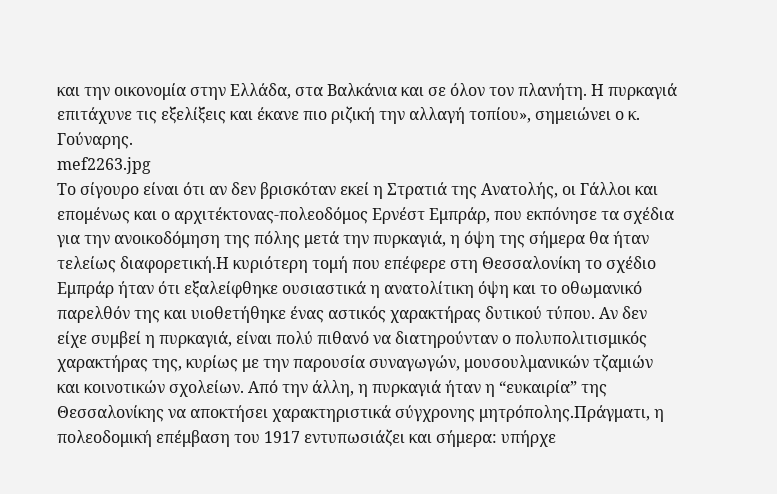και την οικονομία στην Ελλάδα, στα Βαλκάνια και σε όλον τον πλανήτη. Η πυρκαγιά επιτάχυνε τις εξελίξεις και έκανε πιο ριζική την αλλαγή τοπίου», σημειώνει ο κ. Γούναρης.
mef2263.jpg
Το σίγουρο είναι ότι αν δεν βρισκόταν εκεί η Στρατιά της Ανατολής, οι Γάλλοι και επομένως και ο αρχιτέκτονας-πολεοδόμος Ερνέστ Εμπράρ, που εκπόνησε τα σχέδια για την ανοικοδόμηση της πόλης μετά την πυρκαγιά, η όψη της σήμερα θα ήταν τελείως διαφορετική.Η κυριότερη τομή που επέφερε στη Θεσσαλονίκη το σχέδιο Εμπράρ ήταν ότι εξαλείφθηκε ουσιαστικά η ανατολίτικη όψη και το οθωμανικό παρελθόν της και υιοθετήθηκε ένας αστικός χαρακτήρας δυτικού τύπου. Αν δεν είχε συμβεί η πυρκαγιά, είναι πολύ πιθανό να διατηρούνταν ο πολυπολιτισμικός χαρακτήρας της, κυρίως με την παρουσία συναγωγών, μουσουλμανικών τζαμιών και κοινοτικών σχολείων. Από την άλλη, η πυρκαγιά ήταν η “ευκαιρία” της Θεσσαλονίκης να αποκτήσει χαρακτηριστικά σύγχρονης μητρόπολης.Πράγματι, η πολεοδομική επέμβαση του 1917 εντυπωσιάζει και σήμερα: υπήρχε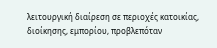λειτουργική διαίρεση σε περιοχές κατοικίας, διοίκησης, εμπορίου, προβλεπόταν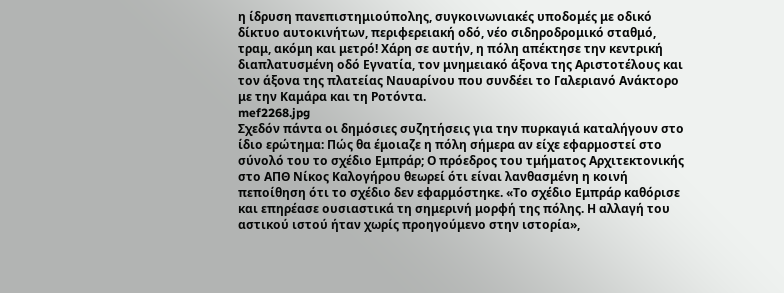η ίδρυση πανεπιστημιούπολης, συγκοινωνιακές υποδομές με οδικό δίκτυο αυτοκινήτων, περιφερειακή οδό, νέο σιδηροδρομικό σταθμό, τραμ, ακόμη και μετρό! Χάρη σε αυτήν, η πόλη απέκτησε την κεντρική διαπλατυσμένη οδό Εγνατία, τον μνημειακό άξονα της Αριστοτέλους και τον άξονα της πλατείας Ναυαρίνου που συνδέει το Γαλεριανό Ανάκτορο με την Καμάρα και τη Ροτόντα.
mef2268.jpg
Σχεδόν πάντα οι δημόσιες συζητήσεις για την πυρκαγιά καταλήγουν στο ίδιο ερώτημα: Πώς θα έμοιαζε η πόλη σήμερα αν είχε εφαρμοστεί στο σύνολό του το σχέδιο Εμπράρ; Ο πρόεδρος του τμήματος Αρχιτεκτονικής στο ΑΠΘ Νίκος Καλογήρου θεωρεί ότι είναι λανθασμένη η κοινή πεποίθηση ότι το σχέδιο δεν εφαρμόστηκε. «Το σχέδιο Εμπράρ καθόρισε και επηρέασε ουσιαστικά τη σημερινή μορφή της πόλης. Η αλλαγή του αστικού ιστού ήταν χωρίς προηγούμενο στην ιστορία»,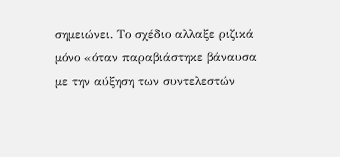σημειώνει. Το σχέδιο αλλαξε ριζικά μόνο «όταν παραβιάστηκε βάναυσα με την αύξηση των συντελεστών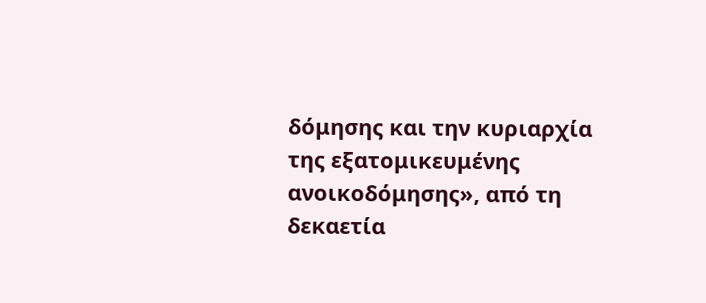δόμησης και την κυριαρχία της εξατομικευμένης ανοικοδόμησης», από τη δεκαετία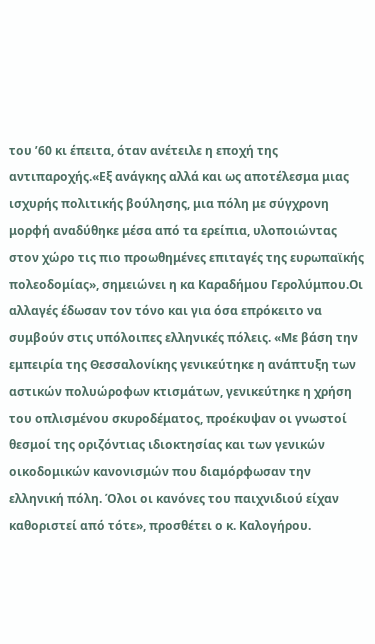του ’60 κι έπειτα, όταν ανέτειλε η εποχή της αντιπαροχής.«Εξ ανάγκης αλλά και ως αποτέλεσμα μιας ισχυρής πολιτικής βούλησης, μια πόλη με σύγχρονη μορφή αναδύθηκε μέσα από τα ερείπια, υλοποιώντας στον χώρο τις πιο προωθημένες επιταγές της ευρωπαϊκής πολεοδομίας», σημειώνει η κα Καραδήμου Γερολύμπου.Οι αλλαγές έδωσαν τον τόνο και για όσα επρόκειτο να συμβούν στις υπόλοιπες ελληνικές πόλεις. «Με βάση την εμπειρία της Θεσσαλονίκης γενικεύτηκε η ανάπτυξη των αστικών πολυώροφων κτισμάτων, γενικεύτηκε η χρήση του οπλισμένου σκυροδέματος, προέκυψαν οι γνωστοί θεσμοί της οριζόντιας ιδιοκτησίας και των γενικών οικοδομικών κανονισμών που διαμόρφωσαν την ελληνική πόλη. Όλοι οι κανόνες του παιχνιδιού είχαν καθοριστεί από τότε», προσθέτει ο κ. Καλογήρου.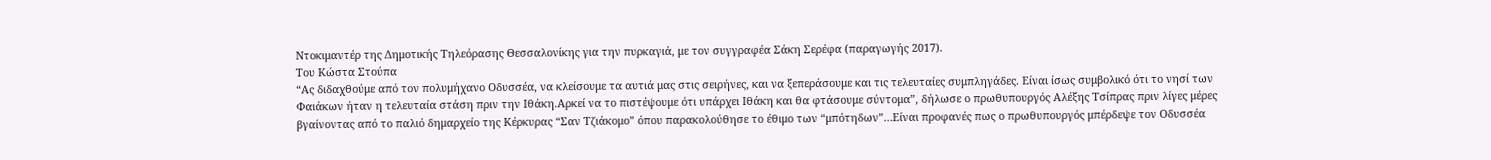Ντοκιμαντέρ της Δημοτικής Τηλεόρασης Θεσσαλονίκης για την πυρκαγιά, με τον συγγραφέα Σάκη Σερέφα (παραγωγής 2017).
Του Κώστα Στούπα
“Ας διδαχθούμε από τον πολυμήχανο Οδυσσέα, να κλείσουμε τα αυτιά μας στις σειρήνες, και να ξεπεράσουμε και τις τελευταίες συμπληγάδες. Είναι ίσως συμβολικό ότι το νησί των Φαιάκων ήταν η τελευταία στάση πριν την Ιθάκη.Αρκεί να το πιστέψουμε ότι υπάρχει Ιθάκη και θα φτάσουμε σύντομα”, δήλωσε ο πρωθυπουργός Αλέξης Τσίπρας πριν λίγες μέρες βγαίνοντας από το παλιό δημαρχείο της Κέρκυρας “Σαν Τζιάκομο” όπου παρακολούθησε το έθιμο των “μπότηδων”…Είναι προφανές πως ο πρωθυπουργός μπέρδεψε τον Οδυσσέα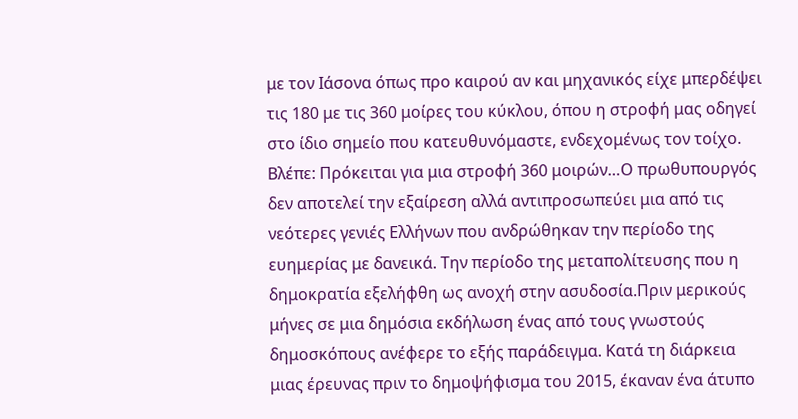με τον Ιάσονα όπως προ καιρού αν και μηχανικός είχε μπερδέψει τις 180 με τις 360 μοίρες του κύκλου, όπου η στροφή μας οδηγεί στο ίδιο σημείο που κατευθυνόμαστε, ενδεχομένως τον τοίχο. Βλέπε: Πρόκειται για μια στροφή 360 μοιρών…Ο πρωθυπουργός δεν αποτελεί την εξαίρεση αλλά αντιπροσωπεύει μια από τις νεότερες γενιές Ελλήνων που ανδρώθηκαν την περίοδο της ευημερίας με δανεικά. Την περίοδο της μεταπολίτευσης που η δημοκρατία εξελήφθη ως ανοχή στην ασυδοσία.Πριν μερικούς μήνες σε μια δημόσια εκδήλωση ένας από τους γνωστούς δημοσκόπους ανέφερε το εξής παράδειγμα. Κατά τη διάρκεια μιας έρευνας πριν το δημοψήφισμα του 2015, έκαναν ένα άτυπο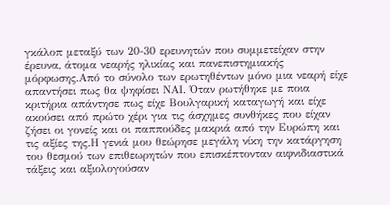γκάλοπ μεταξύ των 20-30 ερευνητών που συμμετείχαν στην έρευνα, άτομα νεαρής ηλικίας και πανεπιστημιακής μόρφωσης.Από το σύνολο των ερωτηθέντων μόνο μια νεαρή είχε απαντήσει πως θα ψηφίσει ΝΑΙ. Όταν ρωτήθηκε με ποια κριτήρια απάντησε πως είχε Βουλγαρική καταγωγή και είχε ακούσει από πρώτο χέρι για τις άσχημες συνθήκες που είχαν ζήσει οι γονείς και οι παππούδες μακριά από την Ευρώπη και τις αξίες της.Η γενιά μου θεώρησε μεγάλη νίκη την κατάργηση του θεσμού των επιθεωρητών που επισκέπτονταν αιφνιδιαστικά τάξεις και αξιολογούσαν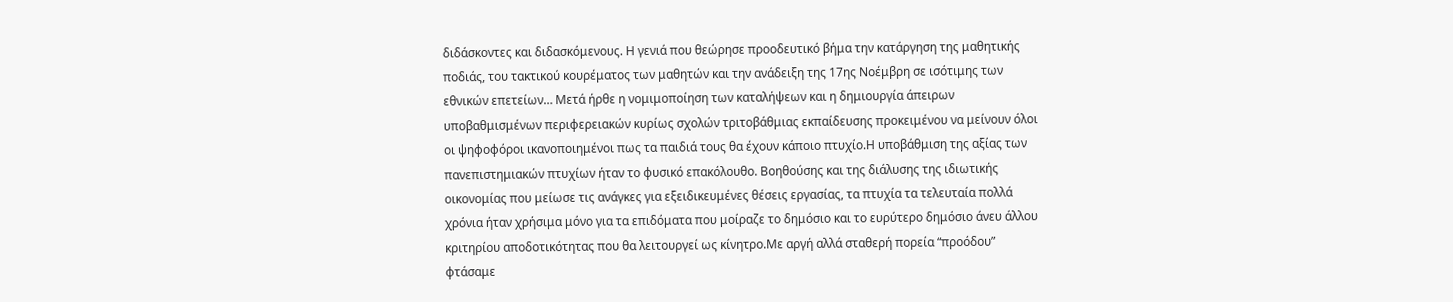διδάσκοντες και διδασκόμενους. Η γενιά που θεώρησε προοδευτικό βήμα την κατάργηση της μαθητικής ποδιάς, του τακτικού κουρέματος των μαθητών και την ανάδειξη της 17ης Νοέμβρη σε ισότιμης των εθνικών επετείων… Μετά ήρθε η νομιμοποίηση των καταλήψεων και η δημιουργία άπειρων υποβαθμισμένων περιφερειακών κυρίως σχολών τριτοβάθμιας εκπαίδευσης προκειμένου να μείνουν όλοι οι ψηφοφόροι ικανοποιημένοι πως τα παιδιά τους θα έχουν κάποιο πτυχίο.Η υποβάθμιση της αξίας των πανεπιστημιακών πτυχίων ήταν το φυσικό επακόλουθο. Βοηθούσης και της διάλυσης της ιδιωτικής οικονομίας που μείωσε τις ανάγκες για εξειδικευμένες θέσεις εργασίας, τα πτυχία τα τελευταία πολλά χρόνια ήταν χρήσιμα μόνο για τα επιδόματα που μοίραζε το δημόσιο και το ευρύτερο δημόσιο άνευ άλλου κριτηρίου αποδοτικότητας που θα λειτουργεί ως κίνητρο.Με αργή αλλά σταθερή πορεία “προόδου” φτάσαμε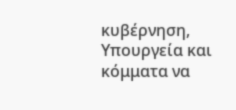κυβέρνηση, Υπουργεία και κόμματα να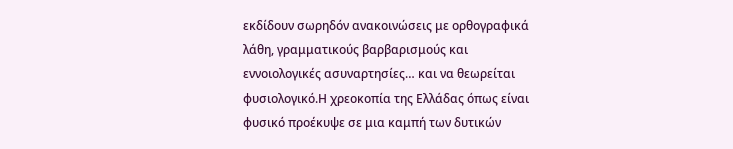εκδίδουν σωρηδόν ανακοινώσεις με ορθογραφικά λάθη, γραμματικούς βαρβαρισμούς και εννοιολογικές ασυναρτησίες… και να θεωρείται φυσιολογικό.Η χρεοκοπία της Ελλάδας όπως είναι φυσικό προέκυψε σε μια καμπή των δυτικών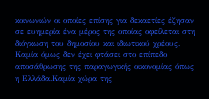κοινωνιών οι οποίες επίσης για δεκαετίες έζησαν σε ευημερία ένα μέρος της οποίας οφείλεται στη διόγκωση του δημοσίου και ιδιωτικού χρέους. Καμία όμως δεν έχει φτάσει στο επίπεδο αποσάθρωσης της παραγωγικής οικονομίας όπως η Ελλάδα.Καμία χώρα της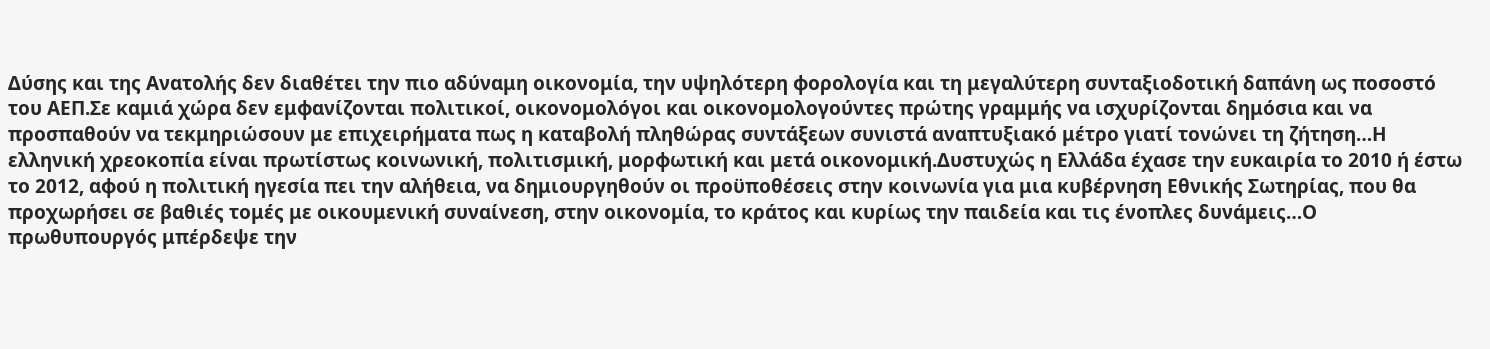Δύσης και της Ανατολής δεν διαθέτει την πιο αδύναμη οικονομία, την υψηλότερη φορολογία και τη μεγαλύτερη συνταξιοδοτική δαπάνη ως ποσοστό του ΑΕΠ.Σε καμιά χώρα δεν εμφανίζονται πολιτικοί, οικονομολόγοι και οικονομολογούντες πρώτης γραμμής να ισχυρίζονται δημόσια και να προσπαθούν να τεκμηριώσουν με επιχειρήματα πως η καταβολή πληθώρας συντάξεων συνιστά αναπτυξιακό μέτρο γιατί τονώνει τη ζήτηση…Η ελληνική χρεοκοπία είναι πρωτίστως κοινωνική, πολιτισμική, μορφωτική και μετά οικονομική.Δυστυχώς η Ελλάδα έχασε την ευκαιρία το 2010 ή έστω το 2012, αφού η πολιτική ηγεσία πει την αλήθεια, να δημιουργηθούν οι προϋποθέσεις στην κοινωνία για μια κυβέρνηση Εθνικής Σωτηρίας, που θα προχωρήσει σε βαθιές τομές με οικουμενική συναίνεση, στην οικονομία, το κράτος και κυρίως την παιδεία και τις ένοπλες δυνάμεις…Ο πρωθυπουργός μπέρδεψε την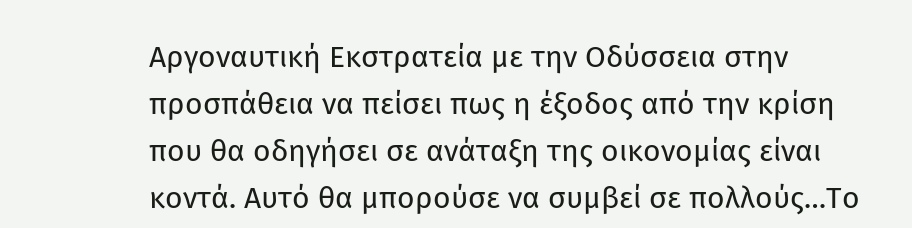Αργοναυτική Εκστρατεία με την Οδύσσεια στην προσπάθεια να πείσει πως η έξοδος από την κρίση που θα οδηγήσει σε ανάταξη της οικονομίας είναι κοντά. Αυτό θα μπορούσε να συμβεί σε πολλούς…Το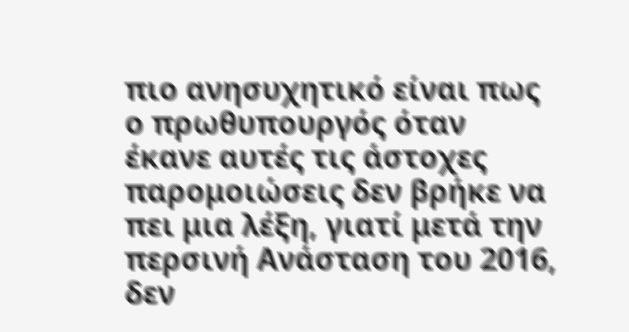πιο ανησυχητικό είναι πως ο πρωθυπουργός όταν έκανε αυτές τις άστοχες παρομοιώσεις δεν βρήκε να πει μια λέξη, γιατί μετά την περσινή Ανάσταση του 2016, δεν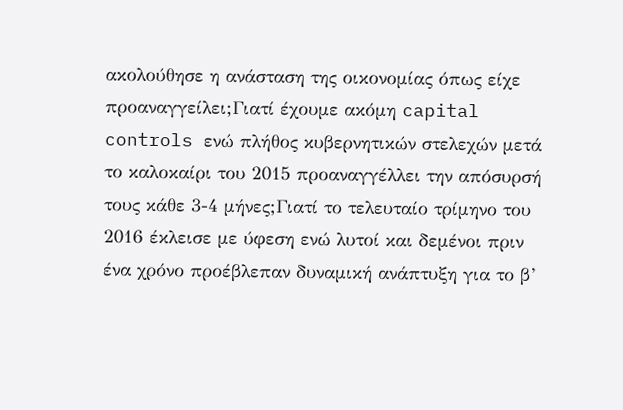ακολούθησε η ανάσταση της οικονομίας όπως είχε προαναγγείλει;Γιατί έχουμε ακόμη capital controls ενώ πλήθος κυβερνητικών στελεχών μετά το καλοκαίρι του 2015 προαναγγέλλει την απόσυρσή τους κάθε 3-4 μήνες;Γιατί το τελευταίο τρίμηνο του 2016 έκλεισε με ύφεση ενώ λυτοί και δεμένοι πριν ένα χρόνο προέβλεπαν δυναμική ανάπτυξη για το β’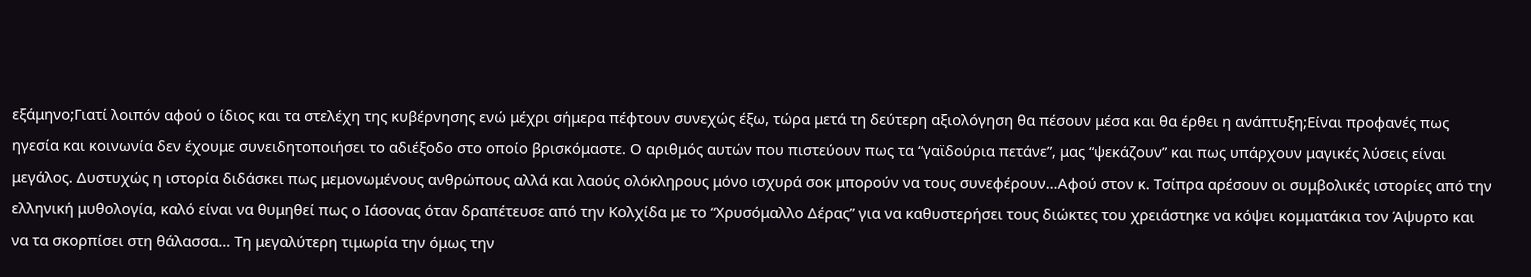εξάμηνο;Γιατί λοιπόν αφού ο ίδιος και τα στελέχη της κυβέρνησης ενώ μέχρι σήμερα πέφτουν συνεχώς έξω, τώρα μετά τη δεύτερη αξιολόγηση θα πέσουν μέσα και θα έρθει η ανάπτυξη;Είναι προφανές πως ηγεσία και κοινωνία δεν έχουμε συνειδητοποιήσει το αδιέξοδο στο οποίο βρισκόμαστε. Ο αριθμός αυτών που πιστεύουν πως τα “γαϊδούρια πετάνε”, μας “ψεκάζουν” και πως υπάρχουν μαγικές λύσεις είναι μεγάλος. Δυστυχώς η ιστορία διδάσκει πως μεμονωμένους ανθρώπους αλλά και λαούς ολόκληρους μόνο ισχυρά σοκ μπορούν να τους συνεφέρουν…Αφού στον κ. Τσίπρα αρέσουν οι συμβολικές ιστορίες από την ελληνική μυθολογία, καλό είναι να θυμηθεί πως ο Ιάσονας όταν δραπέτευσε από την Κολχίδα με το “Χρυσόμαλλο Δέρας” για να καθυστερήσει τους διώκτες του χρειάστηκε να κόψει κομματάκια τον Άψυρτο και να τα σκορπίσει στη θάλασσα… Τη μεγαλύτερη τιμωρία την όμως την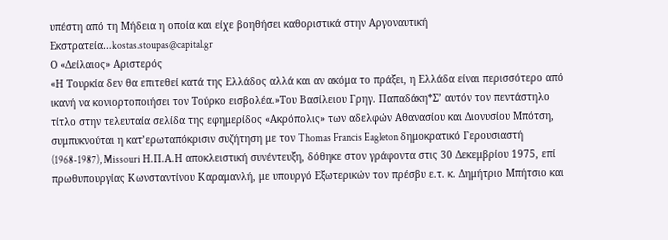υπέστη από τη Μήδεια η οποία και είχε βοηθήσει καθοριστικά στην Αργοναυτική Εκστρατεία…kostas.stoupas@capital.gr
Ο «Δείλαιος» Αριστερός
«Η Τουρκία δεν θα επιτεθεί κατά της Ελλάδος αλλά και αν ακόμα το πράξει, η Ελλάδα είναι περισσότερο από ικανή να κονιορτοποιήσει τον Τούρκο εισβολέα.»Του Βασίλειου Γρηγ. Παπαδάκη*Σ’ αυτόν τον πεντάστηλο τίτλο στην τελευταία σελίδα της εφημερίδος «Ακρόπολις» των αδελφών Αθανασίου και Διονυσίου Μπότση, συμπυκνούται η κατ’ερωταπόκρισιν συζήτηση με τον Thomas Francis Eagleton δημοκρατικό Γερουσιαστή (1968-1987), Missouri Η.Π.Α.Η αποκλειστική συνέντευξη, δόθηκε στον γράφοντα στις 30 Δεκεμβρίου 1975, επί πρωθυπουργίας Κωνσταντίνου Καραμανλή, με υπουργό Εξωτερικών τον πρέσβυ ε.τ. κ. Δημήτριο Μπήτσιο και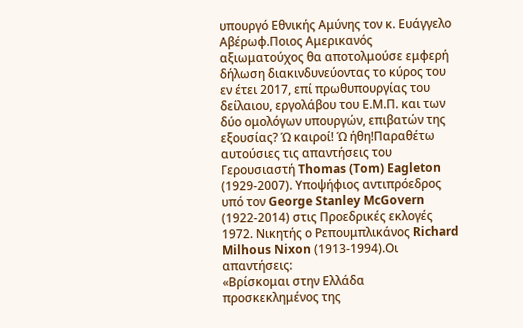υπουργό Εθνικής Αμύνης τον κ. Ευάγγελο Αβέρωφ.Ποιος Αμερικανός αξιωματούχος θα αποτολμούσε εμφερή δήλωση διακινδυνεύοντας το κύρος του εν έτει 2017, επί πρωθυπουργίας του δείλαιου, εργολάβου του Ε.Μ.Π. και των δύο ομολόγων υπουργών, επιβατών της εξουσίας? Ώ καιροί! Ώ ήθη!Παραθέτω αυτούσιες τις απαντήσεις του Γερουσιαστή Thomas (Tom) Eagleton (1929-2007). Υποψήφιος αντιπρόεδρος υπό τον George Stanley McGovern (1922-2014) στις Προεδρικές εκλογές 1972. Νικητής ο Ρεπουμπλικάνος Richard Milhous Nixon (1913-1994).Οι απαντήσεις:
«Βρίσκομαι στην Ελλάδα προσκεκλημένος της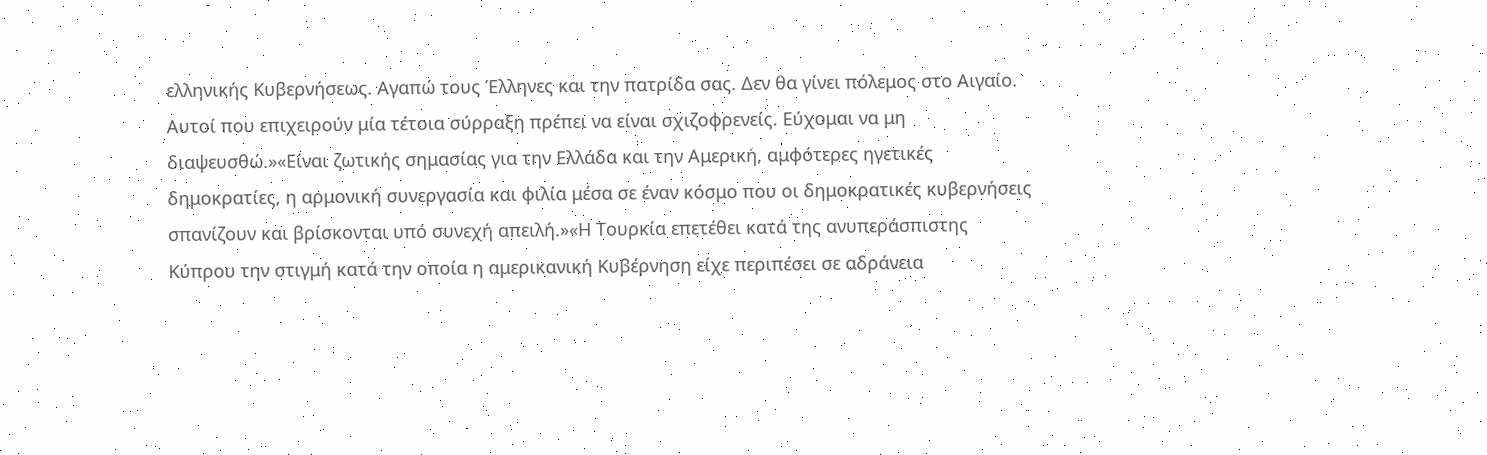ελληνικής Κυβερνήσεως. Αγαπώ τους Έλληνες και την πατρίδα σας. Δεν θα γίνει πόλεμος στο Αιγαίο. Αυτοί που επιχειρούν μία τέτοια σύρραξη πρέπει να είναι σχιζοφρενείς. Εύχομαι να μη διαψευσθώ.»«Είναι ζωτικής σημασίας για την Ελλάδα και την Αμερική, αμφότερες ηγετικές δημοκρατίες, η αρμονική συνεργασία και φιλία μέσα σε έναν κόσμο που οι δημοκρατικές κυβερνήσεις σπανίζουν και βρίσκονται υπό συνεχή απειλή.»«Η Τουρκία επετέθει κατά της ανυπεράσπιστης Κύπρου την στιγμή κατά την οποία η αμερικανική Κυβέρνηση είχε περιπέσει σε αδράνεια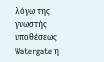λόγω της γνωστής υποθέσεως Watergate η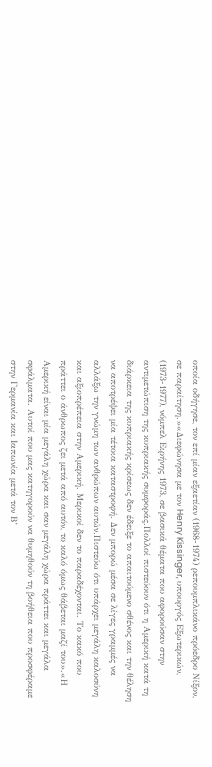οποία οδήγησε, τον επί μίαν εξαετίαν (1968-1974) ρεπουμπλικάνο πρόεδρο Νίξον, σε παραίτηση.»«Διεφώνησα με τον Henry Kissinger, υπουργός Eξωτερικών, (1973-1977), νόμπελ Ειρήνης 1973, σε βασικά θέματα που αφορούσαν στην αντιμετώπιση της κυπριακής συμφοράς.Πολλοί πιστεύουν ότι η Αμερική κατά τη διάρκεια της κυπριακής κρίσεως δεν έδειξε το απαιτούμενο σθένος και την θέληση να αποτρέψει μία τέτοια καταστροφή. Δεν μπορώ μέσα σε λίγες γραμμές να αλλάξω την γνώμη των ανθρώπων αυτών.Πιστεύω ότι υπάρχει μεγάλη καλοσύνη και αξιοπρέπεια στην Αμερική. Μερικοί δεν το παραδέχονται. Το κακό που πράττει ο άνθρωπος ζει μετά από αυτόν, το καλό όμως θάβεται μαζί του».«Η Αμερική είναι μία μεγάλη χώρα και σαν μεγάλη χώρα πράττει και μεγάλα σφάλματα. Αυτοί που μας κατηγορούν να θυμηθούν τη βοήθεια που προσφέραμε στην Γερμανία και Ιαπωνία μετά τον Β’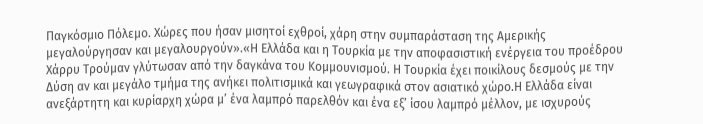Παγκόσμιο Πόλεμο. Χώρες που ήσαν μισητοί εχθροί, χάρη στην συμπαράσταση της Αμερικής μεγαλούργησαν και μεγαλουργούν».«Η Ελλάδα και η Τουρκία με την αποφασιστική ενέργεια του προέδρου Χάρρυ Τρούμαν γλύτωσαν από την δαγκάνα του Κομμουνισμού. Η Τουρκία έχει ποικίλους δεσμούς με την Δύση αν και μεγάλο τμήμα της ανήκει πολιτισμικά και γεωγραφικά στον ασιατικό χώρο.Η Ελλάδα είναι ανεξάρτητη και κυρίαρχη χώρα μ’ ένα λαμπρό παρελθόν και ένα εξ’ ίσου λαμπρό μέλλον, με ισχυρούς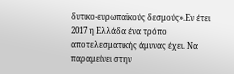δυτικο-ευρωπαϊκούς δεσμούς».Εν έτει 2017 η Ελλάδα ένα τρόπο αποτελεσματικής άμυνας έχει. Να παραμείνει στην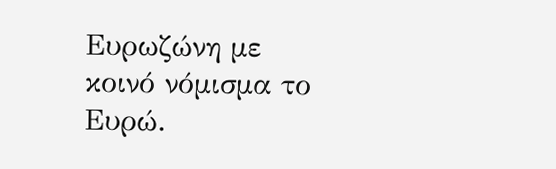Ευρωζώνη με κοινό νόμισμα το Ευρώ.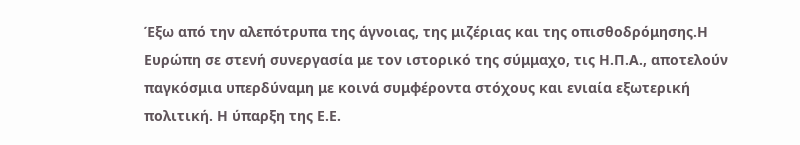Έξω από την αλεπότρυπα της άγνοιας, της μιζέριας και της οπισθοδρόμησης.Η Ευρώπη σε στενή συνεργασία με τον ιστορικό της σύμμαχο, τις Η.Π.Α., αποτελούν παγκόσμια υπερδύναμη με κοινά συμφέροντα στόχους και ενιαία εξωτερική πολιτική. Η ύπαρξη της Ε.Ε.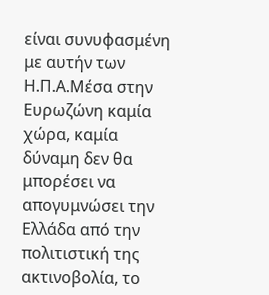είναι συνυφασμένη με αυτήν των Η.Π.Α.Μέσα στην Ευρωζώνη καμία χώρα, καμία δύναμη δεν θα μπορέσει να απογυμνώσει την Ελλάδα από την πολιτιστική της ακτινοβολία, το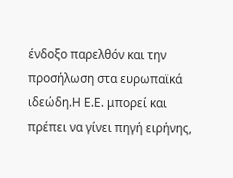ένδοξο παρελθόν και την προσήλωση στα ευρωπαϊκά ιδεώδη.Η Ε.Ε. μπορεί και πρέπει να γίνει πηγή ειρήνης,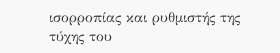ισορροπίας και ρυθμιστής της τύχης του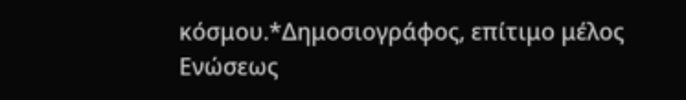κόσμου.*Δημοσιογράφος, επίτιμο μέλος Ενώσεως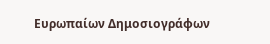Ευρωπαίων Δημοσιογράφων